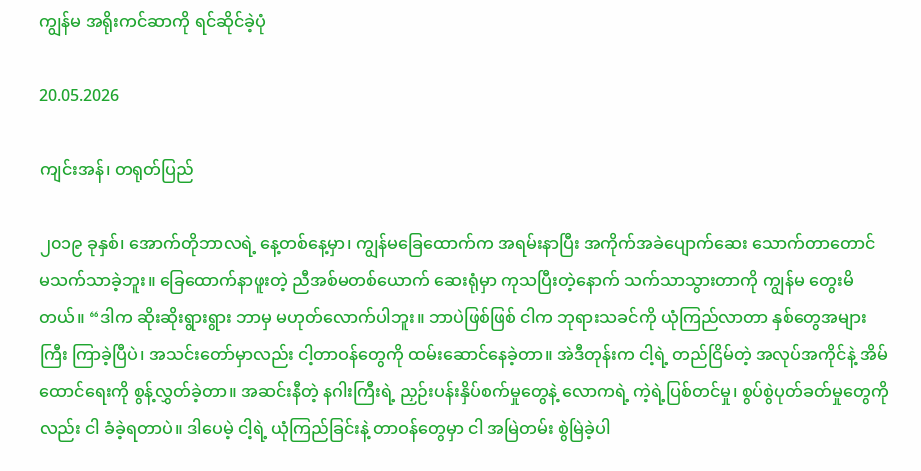ကျွန်မ အရိုးကင်ဆာကို ရင်ဆိုင်ခဲ့ပုံ

20.05.2026

ကျင်းအန်၊ တရုတ်ပြည်

၂၀၁၉ ခုနှစ်၊ အောက်တိုဘာလရဲ့ နေ့တစ်နေ့မှာ၊ ကျွန်မခြေထောက်က အရမ်းနာပြီး အကိုက်အခဲပျောက်ဆေး သောက်တာတောင် မသက်သာခဲ့ဘူး။ ခြေထောက်နာဖူးတဲ့ ညီအစ်မတစ်ယောက် ဆေးရုံမှာ ကုသပြီးတဲ့နောက် သက်သာသွားတာကို ကျွန်မ တွေးမိတယ်။ “ဒါက ဆိုးဆိုးရွားရွား ဘာမှ မဟုတ်လောက်ပါဘူး။ ဘာပဲဖြစ်ဖြစ် ငါက ဘုရားသခင်ကို ယုံကြည်လာတာ နှစ်တွေအများကြီး ကြာခဲ့ပြီပဲ၊ အသင်းတော်မှာလည်း ငါ့တာဝန်တွေကို ထမ်းဆောင်နေခဲ့တာ။ အဲဒီတုန်းက ငါ့ရဲ့ တည်ငြိမ်တဲ့ အလုပ်အကိုင်နဲ့ အိမ်ထောင်ရေးကို စွန့်လွှတ်ခဲ့တာ။ အဆင်းနီတဲ့ နဂါးကြီးရဲ့ ညှဉ်းပန်းနှိပ်စက်မှုတွေနဲ့ လောကရဲ့ ကဲ့ရဲ့ပြစ်တင်မှု၊ စွပ်စွဲပုတ်ခတ်မှုတွေကိုလည်း ငါ ခံခဲ့ရတာပဲ။ ဒါပေမဲ့ ငါ့ရဲ့ ယုံကြည်ခြင်းနဲ့ တာဝန်တွေမှာ ငါ အမြဲတမ်း စွဲမြဲခဲ့ပါ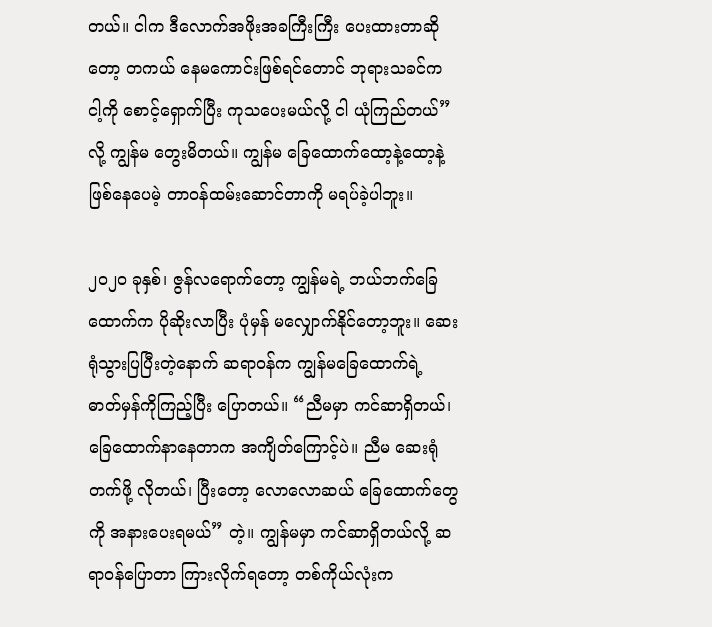တယ်။ ငါက ဒီလောက်အဖိုးအခကြီးကြီး ပေးထားတာဆိုတော့ တကယ် နေမကောင်းဖြစ်ရင်တောင် ဘုရားသခင်က ငါ့ကို စောင့်ရှောက်ပြီး ကုသပေးမယ်လို့ ငါ ယုံကြည်တယ်” လို့ ကျွန်မ တွေးမိတယ်။ ကျွန်မ ခြေထောက်ထော့နဲ့ထော့နဲ့ ဖြစ်နေပေမဲ့ တာဝန်ထမ်းဆောင်တာကို မရပ်ခဲ့ပါဘူး။

၂၀၂၀ ခုနှစ်၊ ဇွန်လရောက်တော့ ကျွန်မရဲ့ ဘယ်ဘက်ခြေထောက်က ပိုဆိုးလာပြီး ပုံမှန် မလျှောက်နိုင်တော့ဘူး။ ဆေးရုံသွားပြပြီးတဲ့နောက် ဆရာဝန်က ကျွန်မခြေထောက်ရဲ့ ဓာတ်မှန်ကိုကြည့်ပြီး ပြောတယ်။ “ညီမမှာ ကင်ဆာရှိတယ်၊ ခြေထောက်နာနေတာက အကျိတ်ကြောင့်ပဲ။ ညီမ ဆေးရုံတက်ဖို့ လိုတယ်၊ ပြီးတော့ လောလောဆယ် ခြေထောက်တွေကို အနားပေးရမယ်” တဲ့။ ကျွန်မမှာ ကင်ဆာရှိတယ်လို့ ဆရာဝန်ပြောတာ ကြားလိုက်ရတော့ တစ်ကိုယ်လုံးက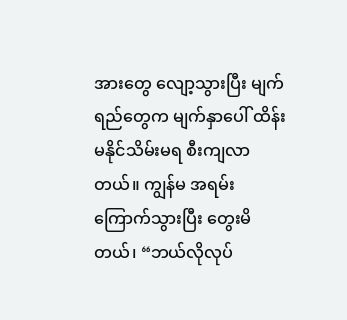အားတွေ လျော့သွားပြီး မျက်ရည်တွေက မျက်နှာပေါ် ထိန်းမနိုင်သိမ်းမရ စီးကျလာတယ်။ ကျွန်မ အရမ်းကြောက်သွားပြီး တွေးမိတယ်၊ “ဘယ်လိုလုပ်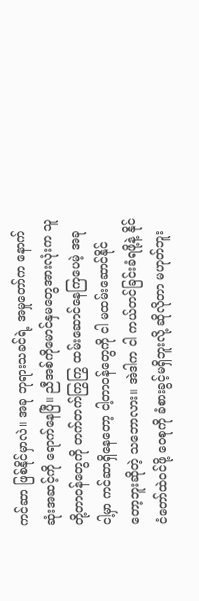ကင်ဆာ ဖြစ်နိုင်မှာလဲ။ အခု ဘုရားသခင်ရဲ့ အမှုတော်က နောက်ဆုံးအဆင့်ကို ရောက်နေပြီ။ ညီအစ်ကိုမောင်နှမတွေအားလုံးက သူတို့တာဝန်တွေကို တက်တက်ကြွကြွ ထမ်းဆောင်နေကြပေမဲ့ အခု ငါ့မှာ ကင်ဆာရှိနေတော့ ငါ့တာဝန်တွေကို ငါ မထမ်းဆောင်နိုင်တော့ဘူးဆိုတဲ့ သဘောလား။ အဲဒါက ငါ ကယ်တင်ခြင်းခံရဖို့နဲ့ နိုင်ငံတော်ထဲဝင်ဖို့ ဝေစုကို ခံစားခွင့်မရှိဘူးလို့ ဆိုလိုတာ မဟုတ်ဘူး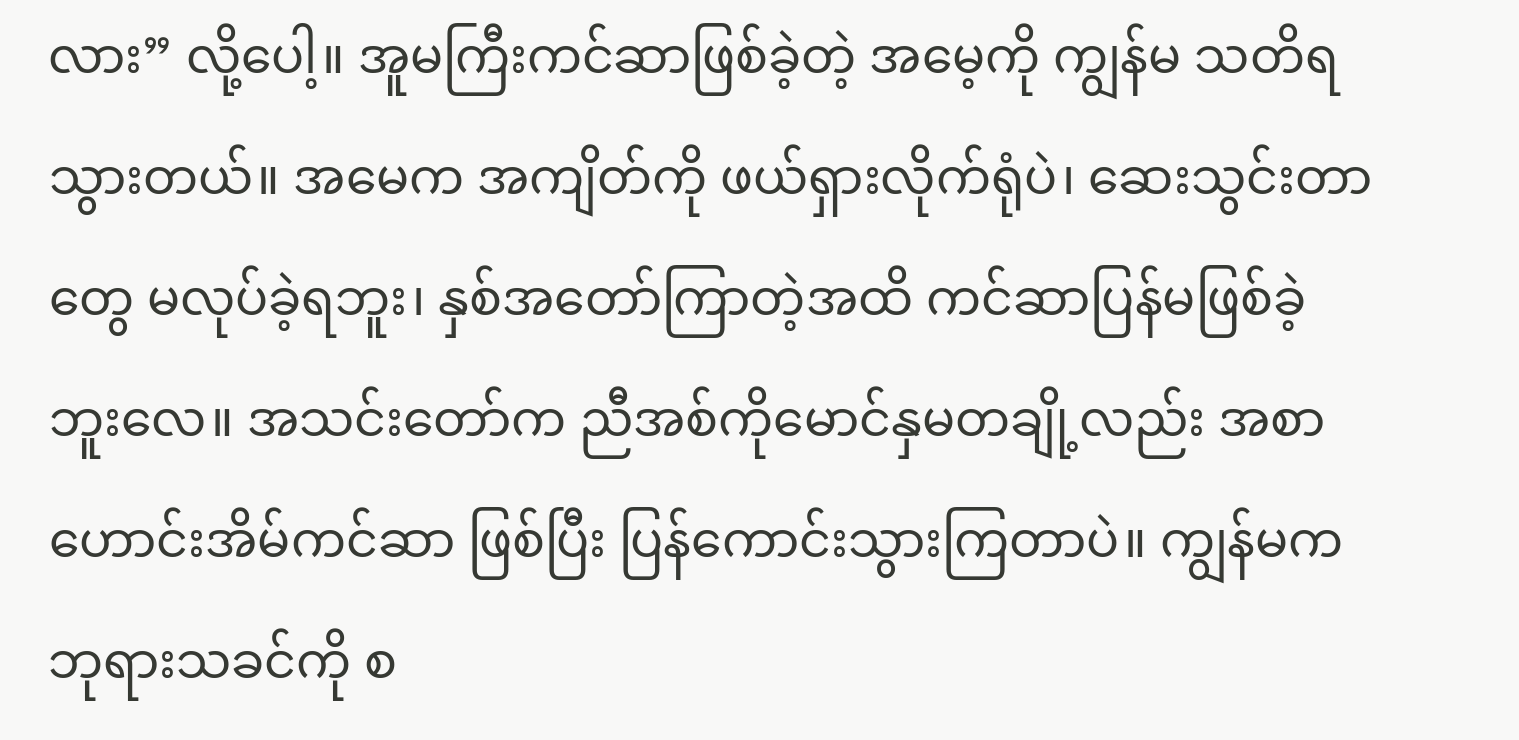လား” လို့ပေါ့။ အူမကြီးကင်ဆာဖြစ်ခဲ့တဲ့ အမေ့ကို ကျွန်မ သတိရသွားတယ်။ အမေက အကျိတ်ကို ဖယ်ရှားလိုက်ရုံပဲ၊ ဆေးသွင်းတာတွေ မလုပ်ခဲ့ရဘူး၊ နှစ်အတော်ကြာတဲ့အထိ ကင်ဆာပြန်မဖြစ်ခဲ့ဘူးလေ။ အသင်းတော်က ညီအစ်ကိုမောင်နှမတချို့လည်း အစာဟောင်းအိမ်ကင်ဆာ ဖြစ်ပြီး ပြန်ကောင်းသွားကြတာပဲ။ ကျွန်မက ဘုရားသခင်ကို စ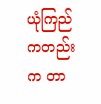ယုံကြည်ကတည်းက တာ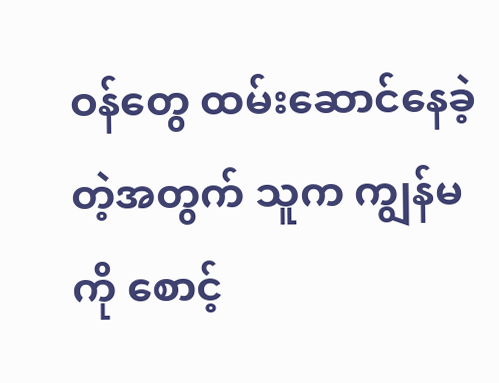ဝန်တွေ ထမ်းဆောင်နေခဲ့တဲ့အတွက် သူက ကျွန်မကို စောင့်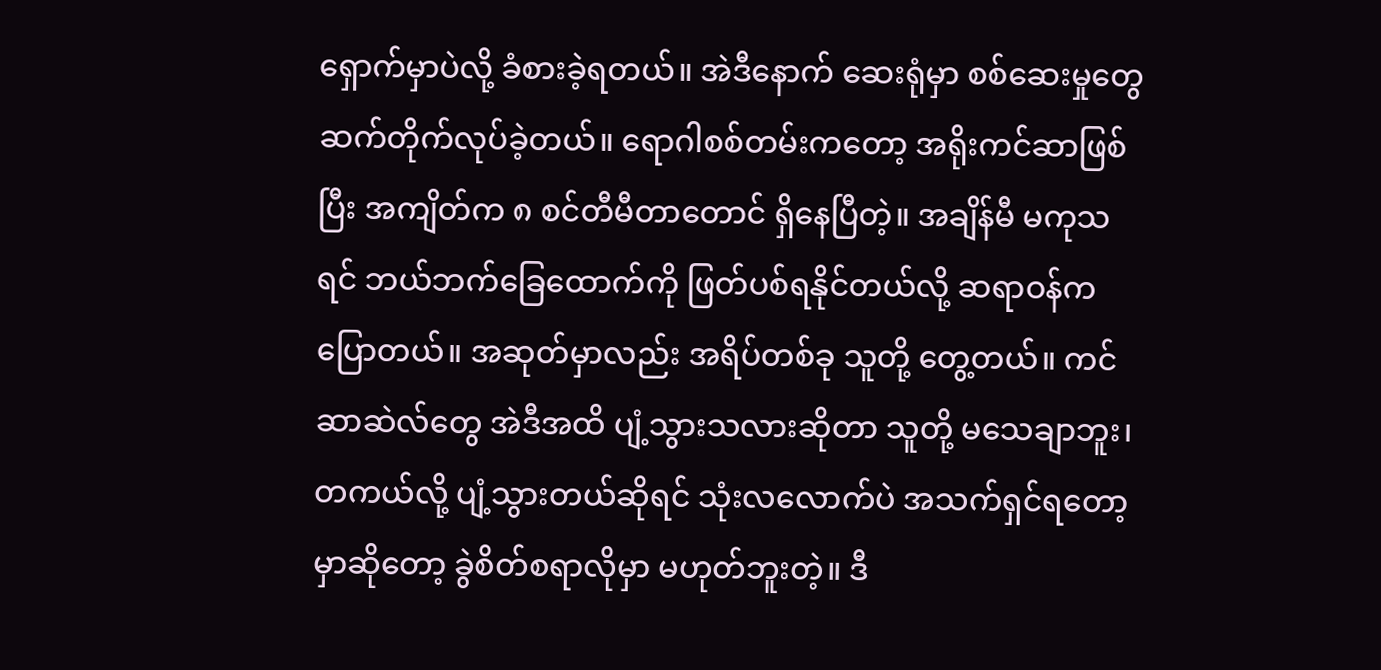ရှောက်မှာပဲလို့ ခံစားခဲ့ရတယ်။ အဲဒီနောက် ဆေးရုံမှာ စစ်ဆေးမှုတွေ ဆက်တိုက်လုပ်ခဲ့တယ်။ ရောဂါစစ်တမ်းကတော့ အရိုးကင်ဆာဖြစ်ပြီး အကျိတ်က ၈ စင်တီမီတာတောင် ရှိနေပြီတဲ့။ အချိန်မီ မကုသရင် ဘယ်ဘက်ခြေထောက်ကို ဖြတ်ပစ်ရနိုင်တယ်လို့ ဆရာဝန်က ပြောတယ်။ အဆုတ်မှာလည်း အရိပ်တစ်ခု သူတို့ တွေ့တယ်။ ကင်ဆာဆဲလ်တွေ အဲဒီအထိ ပျံ့သွားသလားဆိုတာ သူတို့ မသေချာဘူး၊ တကယ်လို့ ပျံ့သွားတယ်ဆိုရင် သုံးလလောက်ပဲ အသက်ရှင်ရတော့မှာဆိုတော့ ခွဲစိတ်စရာလိုမှာ မဟုတ်ဘူးတဲ့။ ဒီ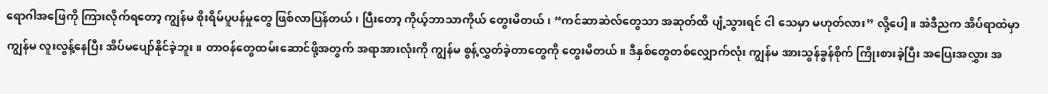ရောဂါအဖြေကို ကြားလိုက်ရတော့ ကျွန်မ စိုးရိမ်ပူပန်မှုတွေ ဖြစ်လာပြန်တယ်၊ ပြီးတော့ ကိုယ့်ဘာသာကိုယ် တွေးမိတယ်၊ “ကင်ဆာဆဲလ်တွေသာ အဆုတ်ထိ ပျံ့သွားရင် ငါ သေမှာ မဟုတ်လား” လို့ပေါ့။ အဲဒီညက အိပ်ရာထဲမှာ ကျွန်မ လူးလွန့်နေပြီး အိပ်မပျော်နိုင်ခဲ့ဘူး။ တာဝန်တွေထမ်းဆောင်ဖို့အတွက် အရာအားလုံးကို ကျွန်မ စွန့်လွှတ်ခဲ့တာတွေကို တွေးမိတယ်။ ဒီနှစ်တွေတစ်လျှောက်လုံး ကျွန်မ အားသွန်ခွန်စိုက် ကြိုးစားခဲ့ပြီး အပြေးအလွှား အ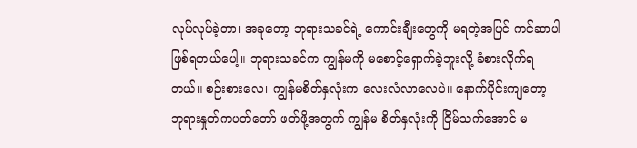လုပ်လုပ်ခဲ့တာ၊ အခုတော့ ဘုရားသခင်ရဲ့ ကောင်းချီးတွေကို မရတဲ့အပြင် ကင်ဆာပါ ဖြစ်ရတယ်ပေါ့။ ဘုရားသခင်က ကျွန်မကို မစောင့်ရှောက်ခဲ့ဘူးလို့ ခံစားလိုက်ရတယ်။ စဉ်းစားလေ၊ ကျွန်မစိတ်နှလုံးက လေးလံလာလေပဲ။ နောက်ပိုင်းကျတော့ ဘုရားနှုတ်ကပတ်တော် ဖတ်ဖို့အတွက် ကျွန်မ စိတ်နှလုံးကို ငြိမ်သက်အောင် မ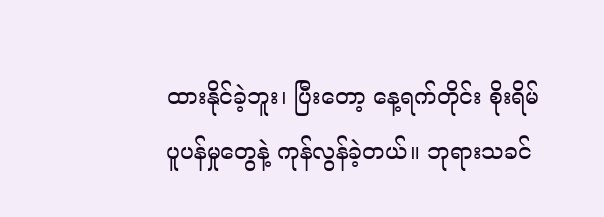ထားနိုင်ခဲ့ဘူး၊ ပြီးတော့ နေ့ရက်တိုင်း စိုးရိမ်ပူပန်မှုတွေနဲ့ ကုန်လွန်ခဲ့တယ်။ ဘုရားသခင်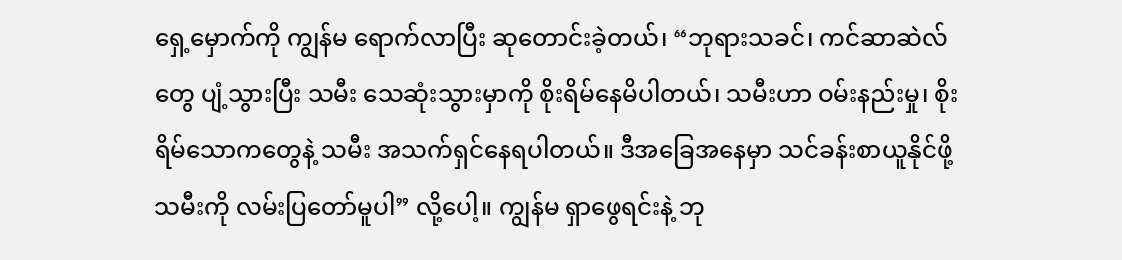ရှေ့မှောက်ကို ကျွန်မ ရောက်လာပြီး ဆုတောင်းခဲ့တယ်၊ “ဘုရားသခင်၊ ကင်ဆာဆဲလ်တွေ ပျံ့သွားပြီး သမီး သေဆုံးသွားမှာကို စိုးရိမ်နေမိပါတယ်၊ သမီးဟာ ဝမ်းနည်းမှု၊ စိုးရိမ်သောကတွေနဲ့ သမီး အသက်ရှင်နေရပါတယ်။ ဒီအခြေအနေမှာ သင်ခန်းစာယူနိုင်ဖို့ သမီးကို လမ်းပြတော်မူပါ” လို့ပေါ့။ ကျွန်မ ရှာဖွေရင်းနဲ့ ဘု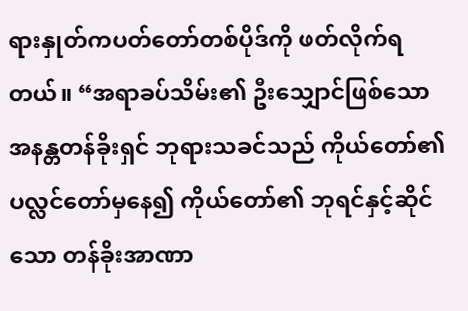ရားနှုတ်ကပတ်တော်တစ်ပိုဒ်ကို ဖတ်လိုက်ရတယ်။ “အရာခပ်သိမ်း၏ ဦးသျှောင်ဖြစ်သော အနန္တတန်ခိုးရှင် ဘုရားသခင်သည် ကိုယ်တော်၏ ပလ္လင်တော်မှနေ၍ ကိုယ်တော်၏ ဘုရင်နှင့်ဆိုင်သော တန်ခိုးအာဏာ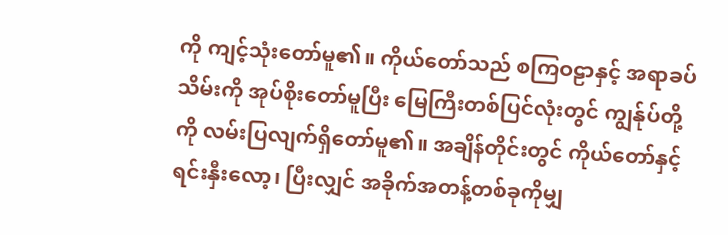ကို ကျင့်သုံးတော်မူ၏။ ကိုယ်တော်သည် စကြဝဠာနှင့် အရာခပ်သိမ်းကို အုပ်စိုးတော်မူပြီး မြေကြီးတစ်ပြင်လုံးတွင် ကျွန်ုပ်တို့ကို လမ်းပြလျက်ရှိတော်မူ၏။ အချိန်တိုင်းတွင် ကိုယ်တော်နှင့် ရင်းနှီးလော့၊ ပြီးလျှင် အခိုက်အတန့်တစ်ခုကိုမျှ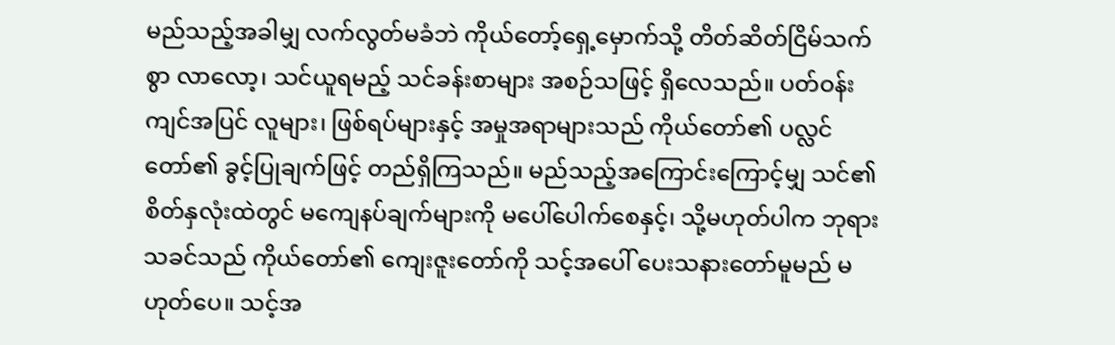မည်သည့်အခါမျှ လက်လွတ်မခံဘဲ ကိုယ်တော့်ရှေ့မှောက်သို့ တိတ်ဆိတ်ငြိမ်သက်စွာ လာလော့၊ သင်ယူရမည့် သင်ခန်းစာများ အစဉ်သဖြင့် ရှိလေသည်။ ပတ်ဝန်းကျင်အပြင် လူများ၊ ဖြစ်ရပ်များနှင့် အမှုအရာများသည် ကိုယ်တော်၏ ပလ္လင်တော်၏ ခွင့်ပြုချက်ဖြင့် တည်ရှိကြသည်။ မည်သည့်အကြောင်းကြောင့်မျှ သင်၏ စိတ်နှလုံးထဲတွင် မကျေနပ်ချက်များကို မပေါ်ပေါက်စေနှင့်၊ သို့မဟုတ်ပါက ဘုရားသခင်သည် ကိုယ်တော်၏ ကျေးဇူးတော်ကို သင့်အပေါ် ပေးသနားတော်မူမည် မဟုတ်ပေ။ သင့်အ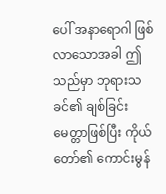ပေါ် အနာရောဂါ ဖြစ်လာသောအခါ ဤသည်မှာ ဘုရားသခင်၏ ချစ်ခြင်းမေတ္တာဖြစ်ပြီး ကိုယ်တော်၏ ကောင်းမွန်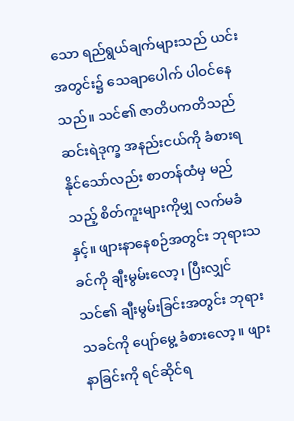သော ရည်ရွယ်ချက်များသည် ယင်းအတွင်း၌ သေချာပေါက် ပါဝင်နေသည်။ သင်၏ ဇာတိပကတိသည် ဆင်းရဲဒုက္ခ အနည်းငယ်ကို ခံစားရနိုင်သော်လည်း စာတန်ထံမှ မည်သည့် စိတ်ကူးများကိုမျှ လက်မခံနှင့်။ ဖျားနာနေစဉ်အတွင်း ဘုရားသခင်ကို ချီးမွမ်းလော့၊ ပြီးလျှင် သင်၏ ချီးမွမ်းခြင်းအတွင်း ဘုရားသခင်ကို ပျော်မွေ့ ခံစားလော့။ ဖျားနာခြင်းကို ရင်ဆိုင်ရ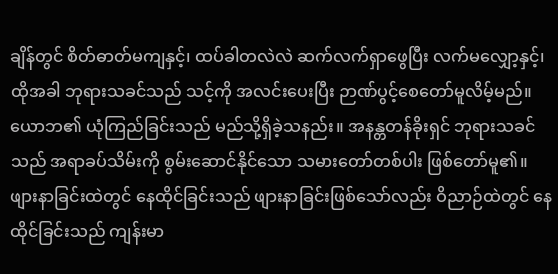ချိန်တွင် စိတ်ဓာတ်မကျနှင့်၊ ထပ်ခါတလဲလဲ ဆက်လက်ရှာဖွေပြီး လက်မလျှော့နှင့်၊ ထိုအခါ ဘုရားသခင်သည် သင့်ကို အလင်းပေးပြီး ဉာဏ်ပွင့်စေတော်မူလိမ့်မည်။ ယောဘ၏ ယုံကြည်ခြင်းသည် မည်သို့ရှိခဲ့သနည်း။ အနန္တတန်ခိုးရှင် ဘုရားသခင်သည် အရာခပ်သိမ်းကို စွမ်းဆောင်နိုင်သော သမားတော်တစ်ပါး ဖြစ်တော်မူ၏။ ဖျားနာခြင်းထဲတွင် နေထိုင်ခြင်းသည် ဖျားနာခြင်းဖြစ်သော်လည်း ဝိညာဉ်ထဲတွင် နေထိုင်ခြင်းသည် ကျန်းမာ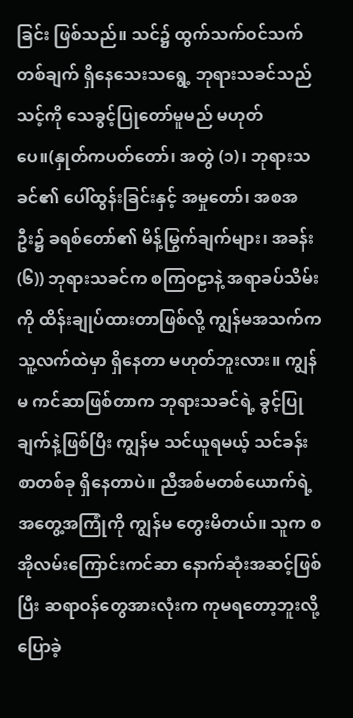ခြင်း ဖြစ်သည်။ သင်၌ ထွက်သက်ဝင်သက် တစ်ချက် ရှိနေသေးသရွေ့ ဘုရားသခင်သည် သင့်ကို သေခွင့်ပြုတော်မူမည် မဟုတ်ပေ။(နှုတ်ကပတ်တော်၊ အတွဲ (၁)၊ ဘုရားသခင်၏ ပေါ်ထွန်းခြင်းနှင့် အမှုတော်၊ အစအဦး၌ ခရစ်တော်၏ မိန့်မြွက်ချက်များ၊ အခန်း (၆)) ဘုရားသခင်က စကြဝဠာနဲ့ အရာခပ်သိမ်းကို ထိန်းချုပ်ထားတာဖြစ်လို့ ကျွန်မအသက်က သူ့လက်ထဲမှာ ရှိနေတာ မဟုတ်ဘူးလား။ ကျွန်မ ကင်ဆာဖြစ်တာက ဘုရားသခင်ရဲ့ ခွင့်ပြုချက်နဲ့ဖြစ်ပြီး ကျွန်မ သင်ယူရမယ့် သင်ခန်းစာတစ်ခု ရှိနေတာပဲ။ ညီအစ်မတစ်ယောက်ရဲ့ အတွေ့အကြုံကို ကျွန်မ တွေးမိတယ်။ သူက စအိုလမ်းကြောင်းကင်ဆာ နောက်ဆုံးအဆင့်ဖြစ်ပြီး ဆရာဝန်တွေအားလုံးက ကုမရတော့ဘူးလို့ ပြောခဲ့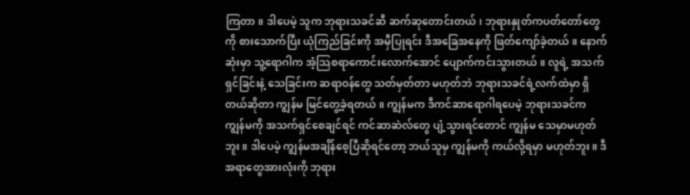ကြတာ။ ဒါပေမဲ့ သူက ဘုရားသခင်ဆီ ဆက်ဆုတောင်းတယ်၊ ဘုရားနှုတ်ကပတ်တော်တွေကို စားသောက်ပြီး ယုံကြည်ခြင်းကို အမှီပြုရင်း ဒီအခြေအနေကို ဖြတ်ကျော်ခဲ့တယ်။ နောက်ဆုံးမှာ သူ့ရောဂါက အံ့သြစရာကောင်းလောက်အောင် ပျောက်ကင်းသွားတယ်။ လူရဲ့ အသက်ရှင်ခြင်းနဲ့ သေခြင်းက ဆရာဝန်တွေ သတ်မှတ်တာ မဟုတ်ဘဲ ဘုရားသခင်ရဲ့လက်ထဲမှာ ရှိတယ်ဆိုတာ ကျွန်မ မြင်တွေ့ခဲ့ရတယ်။ ကျွန်မက ဒီကင်ဆာရောဂါရပေမဲ့ ဘုရားသခင်က ကျွန်မကို အသက်ရှင်စေချင်ရင် ကင်ဆာဆဲလ်တွေ ပျံ့သွားရင်တောင် ကျွန်မ သေမှာမဟုတ်ဘူး။ ဒါပေမဲ့ ကျွန်မအချိန်စေ့ပြီဆိုရင်တော့ ဘယ်သူမှ ကျွန်မကို ကယ်လို့ရမှာ မဟုတ်ဘူး။ ဒီအရာတွေအားလုံးကို ဘုရား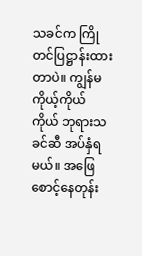သခင်က ကြိုတင်ပြဋ္ဌာန်းထားတာပဲ။ ကျွန်မ ကိုယ့်ကိုယ်ကိုယ် ဘုရားသခင်ဆီ အပ်နှံရမယ်။ အဖြေစောင့်နေတုန်း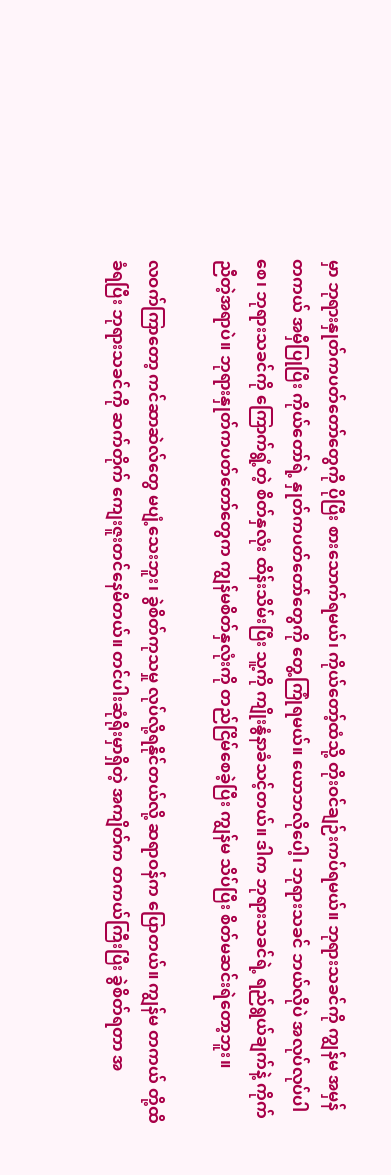မှာ ဘုရားနှုတ်ကပတ်တော်တွေကို ပိုပြီး စားသောက်ရမယ်၊ ကိုယ်တော့်ထံသို့ တိုးဝင်ချဉ်းကပ်ရမယ်။ ဘုရားသခင်ကို ကျွန်မ အမှန်တကယ် အမှီပြုပြီး ကိုယ်တော်ရဲ့ နှုတ်ကပတ်တော်တွေကို တွေ့ကြုံရမယ်။ ယောဘလိုပေါ့၊ ဘုရားသခင် ဘယ်လိုပဲ အလုပ်လုပ်ပါစေ၊ ဘုရားသခင်ကို ကြောက်ရွံ့တဲ့ စိတ်နှလုံး ထိန်းသိမ်းပြီး သူ့ကို ကျိုးနွံနာခံသင့်တယ်။ ဒါက ဘုရားသခင်ရဲ့ ရည်ရွယ်ချက်နဲ့ ကိုက်ညီတဲ့အရာပဲ။ ဘုရားနှုတ်ကပတ်တော်တွေက ကျွန်မစိတ်နှလုံးကို တည်ငြိမ်စေခဲ့ပြီး ကျွန်မ သိပ်ပြီး စိတ်မဆင်းရဲတော့ဘူး။

လဝက်ကြာတော့ ကင်ဆာဆဲလ်တွေ မပျံ့သေးဘူး၊ ခွဲစိတ်ကုသမှု လုပ်လို့ရနိုင်တယ်လို့ ဆရာဝန်က ပြောတယ်။ ကျွန်မ တကယ် တို့ထိခံရပြီး ဘုရားသခင်ကို ဆက်တိုက် ကျေးဇူးတင်နေမိတယ်။ တင်ပါးဆုံရိုးမှာရှိတဲ့ အကျိတ်က တကယ်ကြီးပြီး ခွဲစိတ်ရတာ အ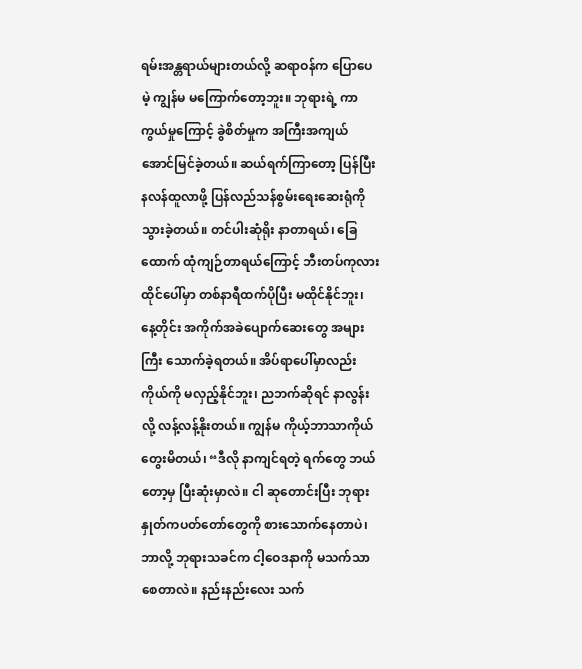ရမ်းအန္တရာယ်များတယ်လို့ ဆရာဝန်က ပြောပေမဲ့ ကျွန်မ မကြောက်တော့ဘူး။ ဘုရားရဲ့ ကာကွယ်မှုကြောင့် ခွဲစိတ်မှုက အကြီးအကျယ် အောင်မြင်ခဲ့တယ်။ ဆယ်ရက်ကြာတော့ ပြန်ပြီးနလန်ထူလာဖို့ ပြန်လည်သန်စွမ်းရေးဆေးရုံကို သွားခဲ့တယ်။ တင်ပါးဆုံရိုး နာတာရယ်၊ ခြေထောက် ထုံကျဉ်တာရယ်ကြောင့် ဘီးတပ်ကုလားထိုင်ပေါ်မှာ တစ်နာရီထက်ပိုပြီး မထိုင်နိုင်ဘူး၊ နေ့တိုင်း အကိုက်အခဲပျောက်ဆေးတွေ အများကြီး သောက်ခဲ့ရတယ်။ အိပ်ရာပေါ်မှာလည်း ကိုယ်ကို မလှည့်နိုင်ဘူး၊ ညဘက်ဆိုရင် နာလွန်းလို့ လန့်လန့်နိုးတယ်။ ကျွန်မ ကိုယ့်ဘာသာကိုယ် တွေးမိတယ်၊ “ဒီလို နာကျင်ရတဲ့ ရက်တွေ ဘယ်တော့မှ ပြီးဆုံးမှာလဲ။ ငါ ဆုတောင်းပြီး ဘုရားနှုတ်ကပတ်တော်တွေကို စားသောက်နေတာပဲ၊ ဘာလို့ ဘုရားသခင်က ငါ့ဝေဒနာကို မသက်သာစေတာလဲ။ နည်းနည်းလေး သက်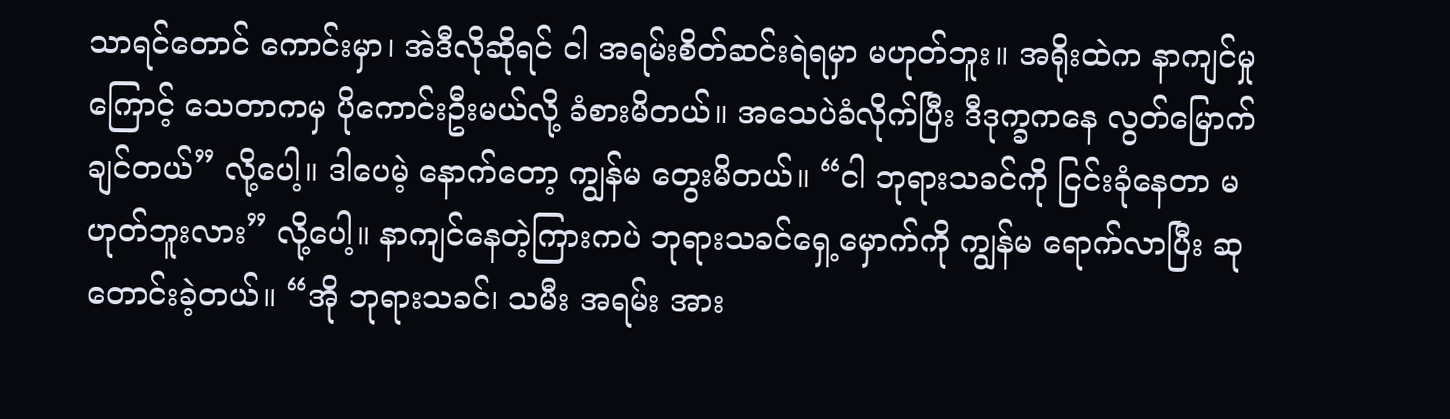သာရင်တောင် ကောင်းမှာ၊ အဲဒီလိုဆိုရင် ငါ အရမ်းစိတ်ဆင်းရဲရမှာ မဟုတ်ဘူး။ အရိုးထဲက နာကျင်မှုကြောင့် သေတာကမှ ပိုကောင်းဦးမယ်လို့ ခံစားမိတယ်။ အသေပဲခံလိုက်ပြီး ဒီဒုက္ခကနေ လွတ်မြောက်ချင်တယ်” လို့ပေါ့။ ဒါပေမဲ့ နောက်တော့ ကျွန်မ တွေးမိတယ်။ “ငါ ဘုရားသခင်ကို ငြင်းခုံနေတာ မဟုတ်ဘူးလား” လို့ပေါ့။ နာကျင်နေတဲ့ကြားကပဲ ဘုရားသခင်ရှေ့မှောက်ကို ကျွန်မ ရောက်လာပြီး ဆုတောင်းခဲ့တယ်။ “အို ဘုရားသခင်၊ သမီး အရမ်း အား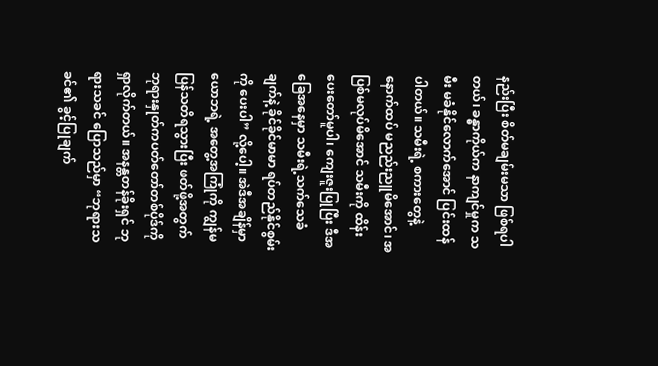နည်းပြီး စိတ်မချမ်းမသာ ဖြစ်ရပါတယ်၊ ခန္ဓာကိုယ်က နာကျင်မှုက သမီး မခံနိုင်လောက်အောင် ပြင်းထန်ပါတယ်။ သမီးရဲ့ စကားတွေနဲ့ နောက်ထပ် မညည်းညူမိအောင်၊ အပြစ်မလုပ်မိအောင် သမီးကို ထိန်းပေးတော်မူပါ၊ ကျေးဇူးပြုပြီး ဒီအခြေအနေမှာ သမီးရဲ့သက်သေခံချက်နဲ့ ခိုင်ခိုင်မာမာ ရပ်တည်နိုင်စွမ်းကို ပေးပါ” လို့ပေါ့။ အဲဒီအချိန်မှာ ယောဘရဲ့ အတွေ့အကြုံကို ကျွန်မ ပြန်သတိရသွားပြီး ဖတ်ဖို့အတွက် ဘုရားနှုတ်ကပတ်တော်တစ်ပိုဒ်ကို ရှာလိုက်တယ်။ အနန္တတန်ခိုးရှင် ဘုရားသခင် ပြောသည်မှာ “ဘုရားသခင်၏ ခွင့်ပြုချက်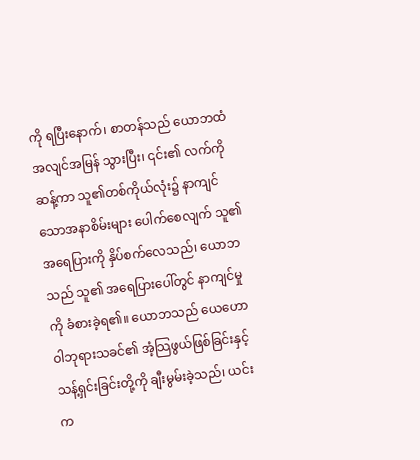ကို ရပြီးနောက်၊ စာတန်သည် ယောဘထံ အလျင်အမြန် သွားပြီး၊ ၎င်း၏ လက်ကို ဆန့်ကာ သူ၏တစ်ကိုယ်လုံး၌ နာကျင်သောအနာစိမ်းများ ပေါက်စေလျက် သူ၏အရေပြားကို နှိပ်စက်လေသည်၊ ယောဘသည် သူ၏ အရေပြားပေါ်တွင် နာကျင်မှုကို ခံစားခဲ့ရ၏။ ယောဘသည် ယေဟောဝါဘုရားသခင်၏ အံ့သြဖွယ်ဖြစ်ခြင်းနှင့် သန့်ရှင်းခြင်းတို့ကို ချီးမွမ်းခဲ့သည်၊ ယင်းက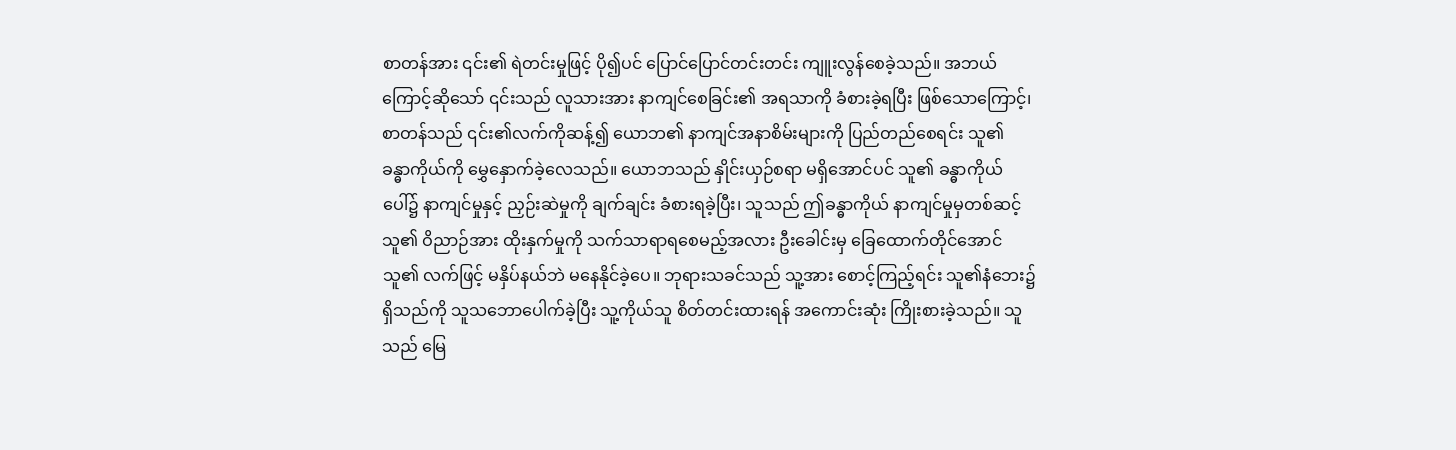စာတန်အား ၎င်း၏ ရဲတင်းမှုဖြင့် ပို၍ပင် ပြောင်ပြောင်တင်းတင်း ကျူးလွန်စေခဲ့သည်။ အဘယ်ကြောင့်ဆိုသော် ၎င်းသည် လူသားအား နာကျင်စေခြင်း၏ အရသာကို ခံစားခဲ့ရပြီး ဖြစ်သောကြောင့်၊ စာတန်သည် ၎င်း၏လက်ကိုဆန့်၍ ယောဘ၏ နာကျင်အနာစိမ်းများကို ပြည်တည်စေရင်း သူ၏ ခန္ဓာကိုယ်ကို မွှေနှောက်ခဲ့လေသည်။ ယောဘသည် နှိုင်းယှဉ်စရာ မရှိအောင်ပင် သူ၏ ခန္ဓာကိုယ်ပေါ်၌ နာကျင်မှုနှင့် ညှဉ်းဆဲမှုကို ချက်ချင်း ခံစားရခဲ့ပြီး၊ သူသည် ဤခန္ဓာကိုယ် နာကျင်မှုမှတစ်ဆင့် သူ၏ ဝိညာဉ်အား ထိုးနှက်မှုကို သက်သာရာရစေမည့်အလား ဦးခေါင်းမှ ခြေထောက်တိုင်အောင် သူ၏ လက်ဖြင့် မနှိပ်နယ်ဘဲ မနေနိုင်ခဲ့ပေ။ ဘုရားသခင်သည် သူ့အား စောင့်ကြည့်ရင်း သူ၏နံဘေး၌ ရှိသည်ကို သူသဘောပေါက်ခဲ့ပြီး သူ့ကိုယ်သူ စိတ်တင်းထားရန် အကောင်းဆုံး ကြိုးစားခဲ့သည်။ သူသည် မြေ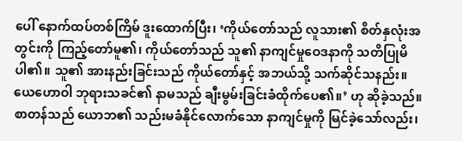ပေါ် နောက်ထပ်တစ်ကြိမ် ဒူးထောက်ပြီး၊ ‘ကိုယ်တော်သည် လူသား၏ စိတ်နှလုံးအတွင်းကို ကြည့်တော်မူ၏၊ ကိုယ်တော်သည် သူ၏ နာကျင်မှုဝေဒနာကို သတိပြုမိပါ၏။ သူ၏ အားနည်းခြင်းသည် ကိုယ်တော်နှင့် အဘယ်သို့ သက်ဆိုင်သနည်း။ ယေဟောဝါ ဘုရားသခင်၏ နာမသည် ချီးမွမ်းခြင်းခံထိုက်ပေ၏။’ ဟု ဆိုခဲ့သည်။ စာတန်သည် ယောဘ၏ သည်းမခံနိုင်လောက်သော နာကျင်မှုကို မြင်ခဲ့သော်လည်း၊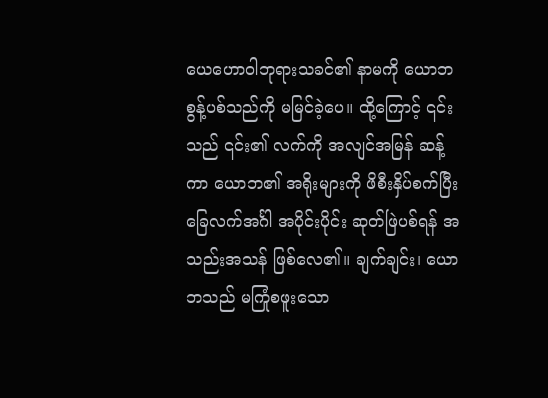ယေဟောဝါဘုရားသခင်၏ နာမကို ယောဘ စွန့်ပစ်သည်ကို မမြင်ခဲ့ပေ။ ထို့ကြောင့် ၎င်းသည် ၎င်း၏ လက်ကို အလျင်အမြန် ဆန့်ကာ ယောဘ၏ အရိုးများကို ဖိစီးနှိပ်စက်ပြီး ခြေလက်အင်္ဂါ အပိုင်းပိုင်း ဆုတ်ဖြဲပစ်ရန် အသည်းအသန် ဖြစ်လေ၏။ ချက်ချင်း၊ ယောဘသည် မကြုံစဖူးသော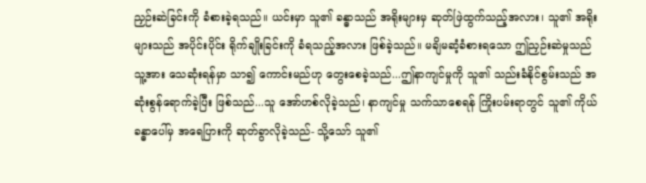ညှဉ်းဆဲခြင်းကို ခံစားခဲ့ရသည်။ ယင်းမှာ သူ၏ ခန္ဓာသည် အရိုးများမှ ဆုတ်ဖြဲထွက်သည့်အလား၊ သူ၏ အရိုးများသည် အပိုင်းပိုင်း ရိုက်ချိုးခြင်းကို ခံရသည့်အလား ဖြစ်ခဲ့သည်။ မချိမဆံ့ခံစားရသော ဤညှဉ်းဆဲမှုသည် သူ့အား သေဆုံးရန်မှာ သာ၍ ကောင်းမည်ဟု တွေးစေခဲ့သည်...ဤနာကျင်မှုကို သူ၏ သည်းခံနိုင်စွမ်းသည် အဆုံးစွန်ရောက်ခဲ့ပြီး ဖြစ်သည်...သူ အော်ဟစ်လိုခဲ့သည်၊ နာကျင်မှု သက်သာစေရန် ကြိုးပမ်းရာတွင် သူ၏ ကိုယ်ခန္ဓာပေါ်မှ အရေပြားကို ဆုတ်ခွာလိုခဲ့သည်- သို့သော် သူ၏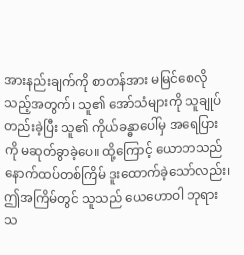အားနည်းချက်ကို စာတန်အား မမြင်စေလိုသည့်အတွက်၊ သူ၏ အော်သံများကို သူချုပ်တည်းခဲ့ပြီး သူ၏ ကိုယ်ခန္ဓာပေါ်မှ အရေပြားကို မဆုတ်ခွာခဲ့ပေ။ ထို့ကြောင့် ယောဘသည် နောက်ထပ်တစ်ကြိမ် ဒူးထောက်ခဲ့သော်လည်း၊ ဤအကြိမ်တွင် သူသည် ယေဟောဝါ ဘုရားသ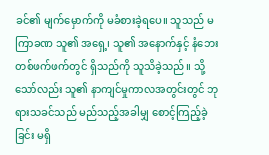ခင်၏ မျက်မှောက်ကို မခံစားခဲ့ရပေ။ သူသည် မကြာခဏ သူ၏ အရှေ့၊ သူ၏ အနောက်နှင့် နံဘေးတစ်ဖက်ဖက်တွင် ရှိသည်ကို သူသိခဲ့သည်။ သို့သော်လည်း သူ၏ နာကျင်မှုကာလအတွင်းတွင် ဘုရားသခင်သည် မည်သည့်အခါမျှ စောင့်ကြည့်ခဲ့ခြင်း မရှိ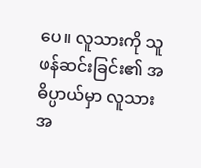ပေ။ လူသားကို သူဖန်ဆင်းခြင်း၏ အဓိပ္ပာယ်မှာ လူသားအ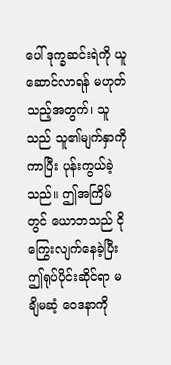ပေါ် ဒုက္ခဆင်းရဲကို ယူဆောင်လာရန် မဟုတ်သည့်အတွက်၊ သူသည် သူ၏မျက်နှာကို ကာပြီး ပုန်းကွယ်ခဲ့သည်။ ဤအကြိမ်တွင် ယောဘသည် ငိုကြွေးလျက်နေခဲ့ပြီး ဤရုပ်ပိုင်းဆိုင်ရာ မချိမဆံ့ ဝေဒနာကို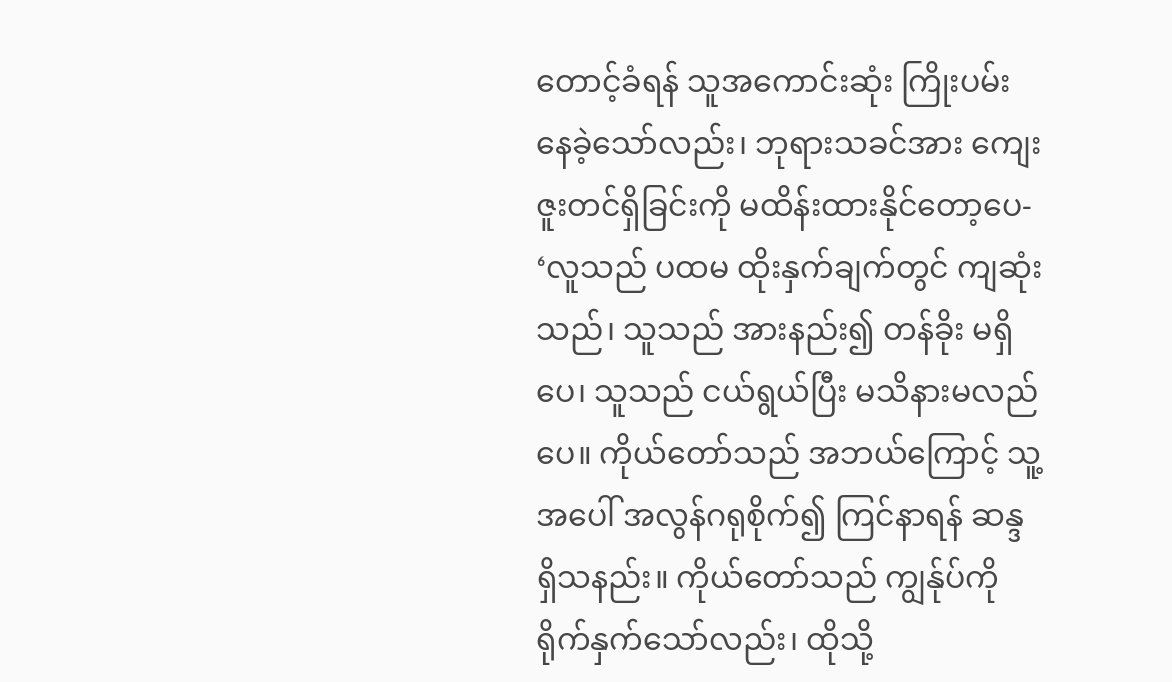တောင့်ခံရန် သူအကောင်းဆုံး ကြိုးပမ်းနေခဲ့သော်လည်း၊ ဘုရားသခင်အား ကျေးဇူးတင်ရှိခြင်းကို မထိန်းထားနိုင်တော့ပေ- ‘လူသည် ပထမ ထိုးနှက်ချက်တွင် ကျဆုံးသည်၊ သူသည် အားနည်း၍ တန်ခိုး မရှိပေ၊ သူသည် ငယ်ရွယ်ပြီး မသိနားမလည်ပေ။ ကိုယ်တော်သည် အဘယ်ကြောင့် သူ့အပေါ် အလွန်ဂရုစိုက်၍ ကြင်နာရန် ဆန္ဒရှိသနည်း။ ကိုယ်တော်သည် ကျွန်ုပ်ကို ရိုက်နှက်သော်လည်း၊ ထိုသို့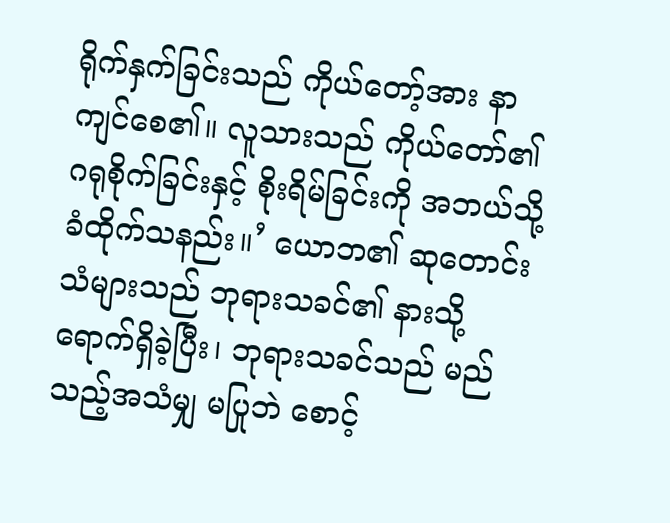ရိုက်နှက်ခြင်းသည် ကိုယ်တော့်အား နာကျင်စေ၏။ လူသားသည် ကိုယ်တော်၏ ဂရုစိုက်ခြင်းနှင့် စိုးရိမ်ခြင်းကို အဘယ်သို့ ခံထိုက်သနည်း။’ ယောဘ၏ ဆုတောင်းသံများသည် ဘုရားသခင်၏ နားသို့ ရောက်ရှိခဲ့ပြီး၊ ဘုရားသခင်သည် မည်သည့်အသံမျှ မပြုဘဲ စောင့်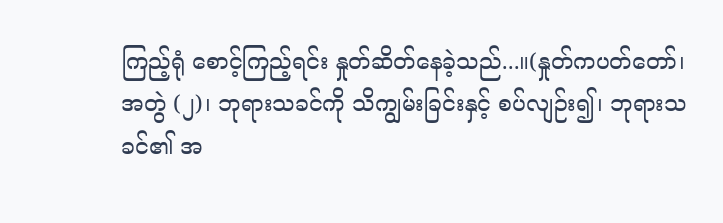ကြည့်ရုံ စောင့်ကြည့်ရင်း နှုတ်ဆိတ်နေခဲ့သည်...။(နှုတ်ကပတ်တော်၊ အတွဲ (၂)၊ ဘုရားသခင်ကို သိကျွမ်းခြင်းနှင့် စပ်လျဉ်း၍၊ ဘုရားသခင်၏ အ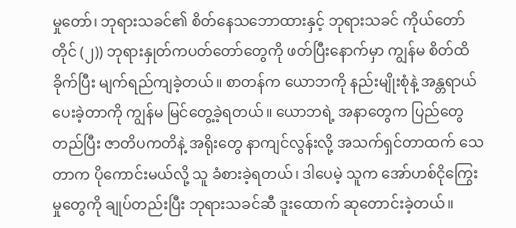မှုတော်၊ ဘုရားသခင်၏ စိတ်နေသဘောထားနှင့် ဘုရားသခင် ကိုယ်တော်တိုင် (၂)) ဘုရားနှုတ်ကပတ်တော်တွေကို ဖတ်ပြီးနောက်မှာ ကျွန်မ စိတ်ထိခိုက်ပြီး မျက်ရည်ကျခဲ့တယ်။ စာတန်က ယောဘကို နည်းမျိုးစုံနဲ့ အန္တရာယ်ပေးခဲ့တာကို ကျွန်မ မြင်တွေ့ခဲ့ရတယ်။ ယောဘရဲ့ အနာတွေက ပြည်တွေတည်ပြီး ဇာတိပကတိနဲ့ အရိုးတွေ နာကျင်လွန်းလို့ အသက်ရှင်တာထက် သေတာက ပိုကောင်းမယ်လို့ သူ ခံစားခဲ့ရတယ်၊ ဒါပေမဲ့ သူက အော်ဟစ်ငိုကြွေးမှုတွေကို ချုပ်တည်းပြီး ဘုရားသခင်ဆီ ဒူးထောက် ဆုတောင်းခဲ့တယ်။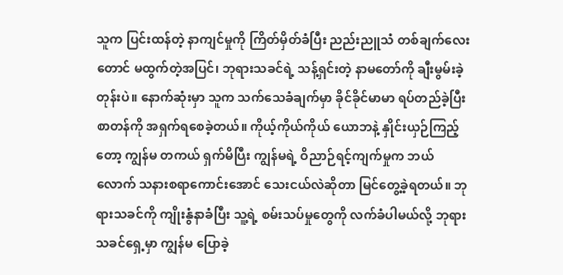သူက ပြင်းထန်တဲ့ နာကျင်မှုကို ကြိတ်မှိတ်ခံပြီး ညည်းညူသံ တစ်ချက်လေးတောင် မထွက်တဲ့အပြင်၊ ဘုရားသခင်ရဲ့ သန့်ရှင်းတဲ့ နာမတော်ကို ချီးမွမ်းခဲ့တုန်းပဲ။ နောက်ဆုံးမှာ သူက သက်သေခံချက်မှာ ခိုင်ခိုင်မာမာ ရပ်တည်ခဲ့ပြီး စာတန်ကို အရှက်ရစေခဲ့တယ်။ ကိုယ့်ကိုယ်ကိုယ် ယောဘနဲ့ နှိုင်းယှဉ်ကြည့်တော့ ကျွန်မ တကယ် ရှက်မိပြီး ကျွန်မရဲ့ ဝိညာဉ်ရင့်ကျက်မှုက ဘယ်လောက် သနားစရာကောင်းအောင် သေးငယ်လဲဆိုတာ မြင်တွေ့ခဲ့ရတယ်။ ဘုရားသခင်ကို ကျိုးနွံနာခံပြီး သူ့ရဲ့ စမ်းသပ်မှုတွေကို လက်ခံပါမယ်လို့ ဘုရားသခင်ရှေ့မှာ ကျွန်မ ပြောခဲ့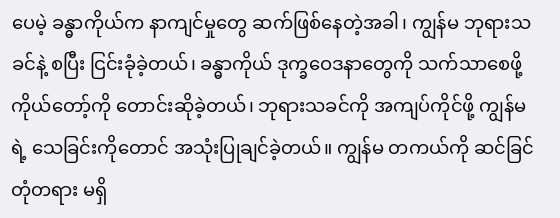ပေမဲ့ ခန္ဓာကိုယ်က နာကျင်မှုတွေ ဆက်ဖြစ်နေတဲ့အခါ၊ ကျွန်မ ဘုရားသခင်နဲ့ စပြီး ငြင်းခုံခဲ့တယ်၊ ခန္ဓာကိုယ် ဒုက္ခဝေဒနာတွေကို သက်သာစေဖို့ ကိုယ်တော့်ကို တောင်းဆိုခဲ့တယ်၊ ဘုရားသခင်ကို အကျပ်ကိုင်ဖို့ ကျွန်မရဲ့ သေခြင်းကိုတောင် အသုံးပြုချင်ခဲ့တယ်။ ကျွန်မ တကယ်ကို ဆင်ခြင်တုံတရား မရှိ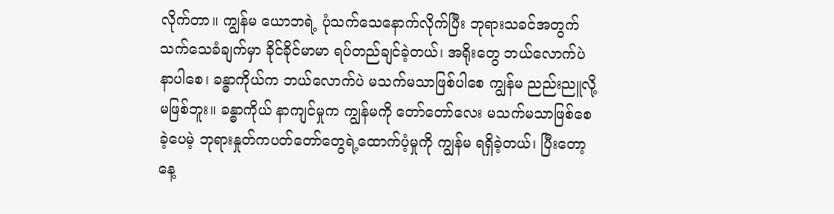လိုက်တာ။ ကျွန်မ ယောဘရဲ့ ပုံသက်သေနောက်လိုက်ပြီး ဘုရားသခင်အတွက် သက်သေခံချက်မှာ ခိုင်ခိုင်မာမာ ရပ်တည်ချင်ခဲ့တယ်၊ အရိုးတွေ ဘယ်လောက်ပဲ နာပါစေ၊ ခန္ဓာကိုယ်က ဘယ်လောက်ပဲ မသက်မသာဖြစ်ပါစေ ကျွန်မ ညည်းညူလို့ မဖြစ်ဘူး။ ခန္ဓာကိုယ် နာကျင်မှုက ကျွန်မကို တော်တော်လေး မသက်မသာဖြစ်စေခဲ့ပေမဲ့ ဘုရားနှုတ်ကပတ်တော်တွေရဲ့ထောက်ပံ့မှုကို ကျွန်မ ရရှိခဲ့တယ်၊ ပြီးတော့ နေ့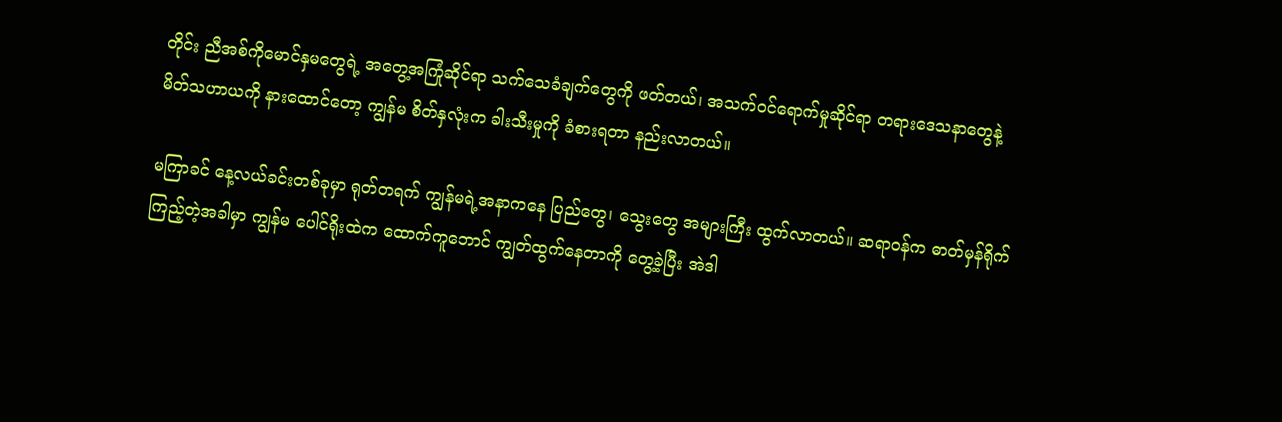တိုင်း ညီအစ်ကိုမောင်နှမတွေရဲ့ အတွေ့အကြုံဆိုင်ရာ သက်သေခံချက်တွေကို ဖတ်တယ်၊ အသက်ဝင်ရောက်မှုဆိုင်ရာ တရားဒေသနာတွေနဲ့ မိတ်သဟာယကို နားထောင်တော့ ကျွန်မ စိတ်နှလုံးက ခါးသီးမှုကို ခံစားရတာ နည်းလာတယ်။

မကြာခင် နေ့လယ်ခင်းတစ်ခုမှာ ရုတ်တရက် ကျွန်မရဲ့အနာကနေ ပြည်တွေ၊ သွေးတွေ အများကြီး ထွက်လာတယ်။ ဆရာဝန်က ဓာတ်မှန်ရိုက်ကြည့်တဲ့အခါမှာ ကျွန်မ ပေါင်ရိုးထဲက ထောက်ကူဘောင် ကျွတ်ထွက်နေတာကို တွေ့ခဲ့ပြီး အဲဒါ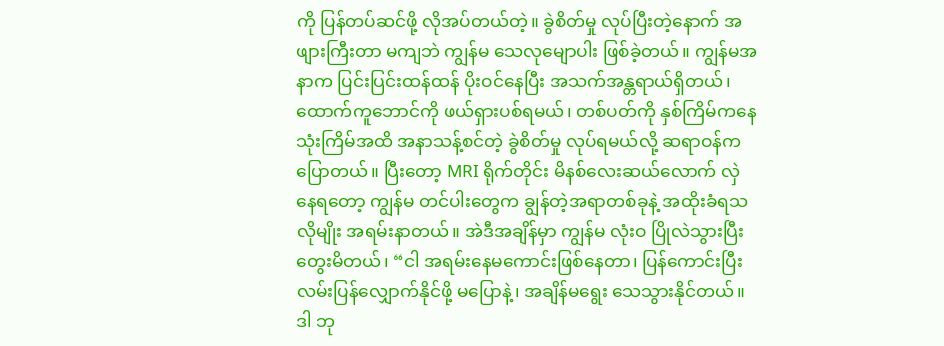ကို ပြန်တပ်ဆင်ဖို့ လိုအပ်တယ်တဲ့။ ခွဲစိတ်မှု လုပ်ပြီးတဲ့နောက် အဖျားကြီးတာ မကျဘဲ ကျွန်မ သေလုမျောပါး ဖြစ်ခဲ့တယ်။ ကျွန်မအနာက ပြင်းပြင်းထန်ထန် ပိုးဝင်နေပြီး အသက်အန္တရာယ်ရှိတယ်၊ ထောက်ကူဘောင်ကို ဖယ်ရှားပစ်ရမယ်၊ တစ်ပတ်ကို နှစ်ကြိမ်ကနေ သုံးကြိမ်အထိ အနာသန့်စင်တဲ့ ခွဲစိတ်မှု လုပ်ရမယ်လို့ ဆရာဝန်ကပြောတယ်။ ပြီးတော့ MRI ရိုက်တိုင်း မိနစ်လေးဆယ်လောက် လှဲနေရတော့ ကျွန်မ တင်ပါးတွေက ချွန်တဲ့အရာတစ်ခုနဲ့ အထိုးခံရသလိုမျိုး အရမ်းနာတယ်။ အဲဒီအချိန်မှာ ကျွန်မ လုံးဝ ပြိုလဲသွားပြီး တွေးမိတယ်၊ “ငါ အရမ်းနေမကောင်းဖြစ်နေတာ၊ ပြန်ကောင်းပြီး လမ်းပြန်လျှောက်နိုင်ဖို့ မပြောနဲ့၊ အချိန်မရွေး သေသွားနိုင်တယ်။ ဒါ ဘု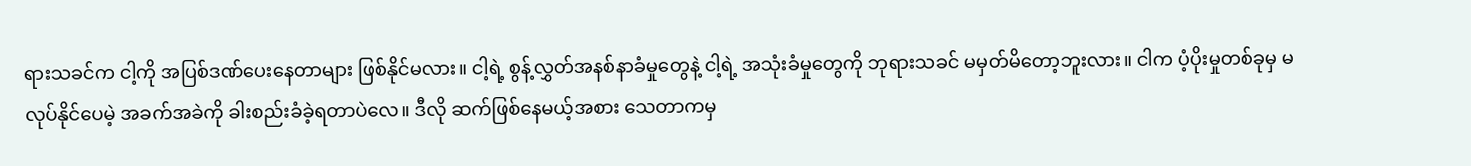ရားသခင်က ငါ့ကို အပြစ်ဒဏ်ပေးနေတာများ ဖြစ်နိုင်မလား။ ငါ့ရဲ့ စွန့်လွှတ်အနစ်နာခံမှုတွေနဲ့ ငါ့ရဲ့ အသုံးခံမှုတွေကို ဘုရားသခင် မမှတ်မိတော့ဘူးလား။ ငါက ပံ့ပိုးမှုတစ်ခုမှ မလုပ်နိုင်ပေမဲ့ အခက်အခဲကို ခါးစည်းခံခဲ့ရတာပဲလေ။ ဒီလို ဆက်ဖြစ်နေမယ့်အစား သေတာကမှ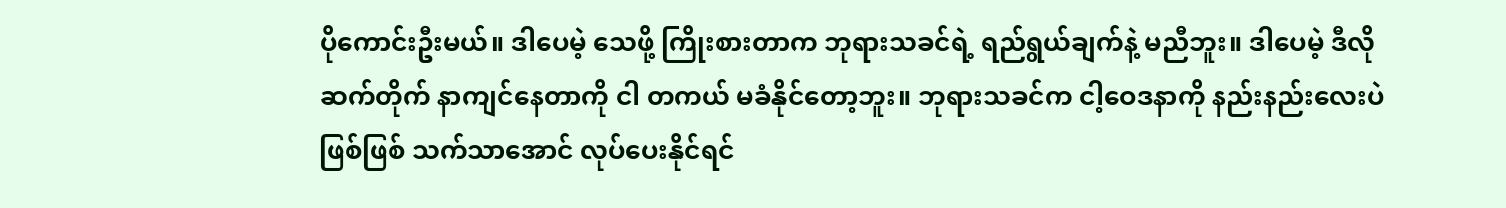ပိုကောင်းဦးမယ်။ ဒါပေမဲ့ သေဖို့ ကြိုးစားတာက ဘုရားသခင်ရဲ့ ရည်ရွယ်ချက်နဲ့ မညီဘူး။ ဒါပေမဲ့ ဒီလို ဆက်တိုက် နာကျင်နေတာကို ငါ တကယ် မခံနိုင်တော့ဘူး။ ဘုရားသခင်က ငါ့ဝေဒနာကို နည်းနည်းလေးပဲဖြစ်ဖြစ် သက်သာအောင် လုပ်ပေးနိုင်ရင်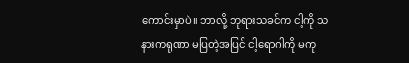ကောင်းမှာပဲ။ ဘာလို့ ဘုရားသခင်က ငါ့ကို သနားကရုဏာ မပြတဲ့အပြင် ငါ့ရောဂါကို မကု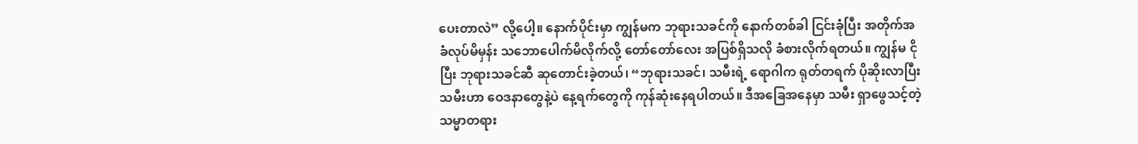ပေးတာလဲ” လို့ပေါ့။ နောက်ပိုင်းမှာ ကျွန်မက ဘုရားသခင်ကို နောက်တစ်ခါ ငြင်းခုံပြီး အတိုက်အခံလုပ်မိမှန်း သဘောပေါက်မိလိုက်လို့ တော်တော်လေး အပြစ်ရှိသလို ခံစားလိုက်ရတယ်။ ကျွန်မ ငိုပြီး ဘုရားသခင်ဆီ ဆုတောင်းခဲ့တယ်၊ “ဘုရားသခင်၊ သမီးရဲ့ ရောဂါက ရုတ်တရက် ပိုဆိုးလာပြီး သမီးဟာ ဝေဒနာတွေနဲ့ပဲ နေ့ရက်တွေကို ကုန်ဆုံးနေရပါတယ်။ ဒီအခြေအနေမှာ သမီး ရှာဖွေသင့်တဲ့ သမ္မာတရား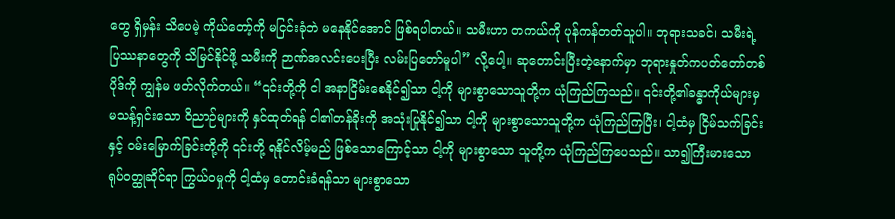တွေ ရှိမှန်း သိပေမဲ့ ကိုယ်တော့်ကို မငြင်းခုံဘဲ မနေနိုင်အောင် ဖြစ်ရပါတယ်။ သမီးဟာ တကယ်ကို ပုန်ကန်တတ်သူပါ။ ဘုရားသခင်၊ သမီးရဲ့ ပြဿနာတွေကို သိမြင်နိုင်ဖို့ သမီးကို ဉာဏ်အလင်းပေးပြီး လမ်းပြတော်မူပါ” လို့ပေါ့။ ဆုတောင်းပြီးတဲ့နောက်မှာ ဘုရားနှုတ်ကပတ်တော်တစ်ပိုဒ်ကို ကျွန်မ ဖတ်လိုက်တယ်။ “၎င်းတို့ကို ငါ အနာငြိမ်းစေနိုင်၍သာ ငါ့ကို များစွာသောသူတို့က ယုံကြည်ကြသည်။ ၎င်းတို့၏ခန္ဓာကိုယ်များမှ မသန့်ရှင်းသော ဝိညာဉ်များကို နှင်ထုတ်ရန် ငါ၏တန်ခိုးကို အသုံးပြုနိုင်၍သာ ငါ့ကို များစွာသောသူတို့က ယုံကြည်ကြပြီး၊ ငါ့ထံမှ ငြိမ်သက်ခြင်းနှင့် ဝမ်းမြောက်ခြင်းတို့ကို ၎င်းတို့ ရနိုင်လိမ့်မည် ဖြစ်သောကြောင့်သာ ငါ့ကို များစွာသော သူတို့က ယုံကြည်ကြပေသည်။ သာ၍ကြီးမားသော ရုပ်ဝတ္ထုဆိုင်ရာ ကြွယ်ဝမှုကို ငါ့ထံမှ တောင်းခံရန်သာ များစွာသော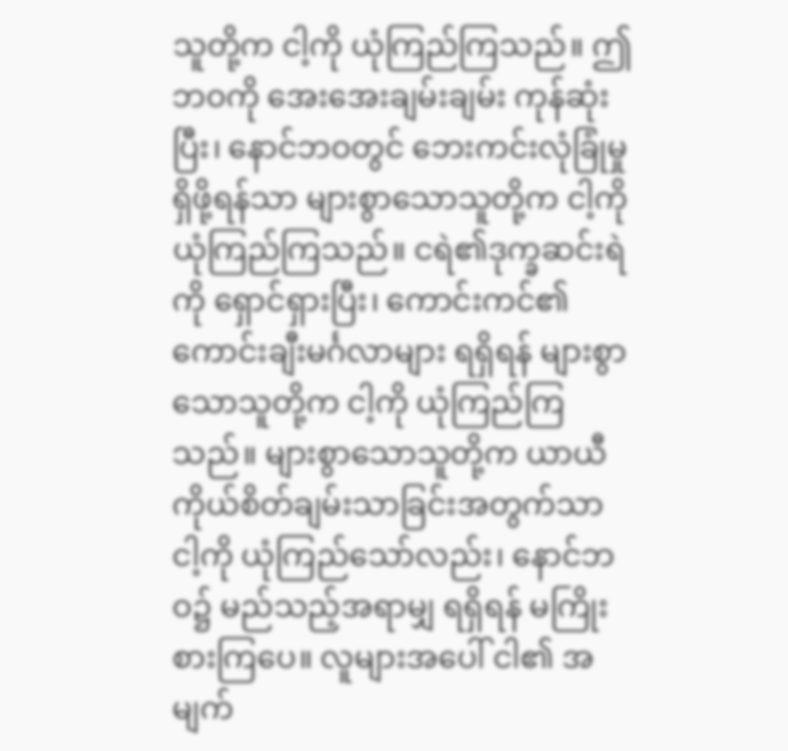သူတို့က ငါ့ကို ယုံကြည်ကြသည်။ ဤဘဝကို အေးအေးချမ်းချမ်း ကုန်ဆုံးပြီး၊ နောင်ဘဝတွင် ဘေးကင်းလုံခြုံမှုရှိဖို့ရန်သာ များစွာသောသူတို့က ငါ့ကို ယုံကြည်ကြသည်။ ငရဲ၏ဒုက္ခဆင်းရဲကို ရှောင်ရှားပြီး၊ ကောင်းကင်၏ကောင်းချီးမင်္ဂလာများ ရရှိရန် များစွာသောသူတို့က ငါ့ကို ယုံကြည်ကြသည်။ များစွာသောသူတို့က ယာယီ ကိုယ်စိတ်ချမ်းသာခြင်းအတွက်သာ ငါ့ကို ယုံကြည်သော်လည်း၊ နောင်ဘဝ၌ မည်သည့်အရာမျှ ရရှိရန် မကြိုးစားကြပေ။ လူများအပေါ် ငါ၏ အမျက်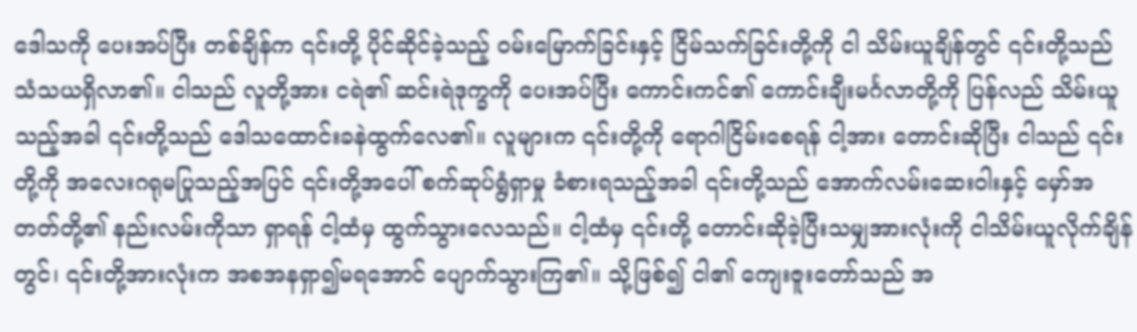ဒေါသကို ပေးအပ်ပြီး တစ်ချိန်က ၎င်းတို့ ပိုင်ဆိုင်ခဲ့သည့် ဝမ်းမြောက်ခြင်းနှင့် ငြိမ်သက်ခြင်းတို့ကို ငါ သိမ်းယူချိန်တွင် ၎င်းတို့သည် သံသယရှိလာ၏။ ငါသည် လူတို့အား ငရဲ၏ ဆင်းရဲဒုက္ခကို ပေးအပ်ပြီး ကောင်းကင်၏ ကောင်းချီးမင်္ဂလာတို့ကို ပြန်လည် သိမ်းယူသည့်အခါ ၎င်းတို့သည် ဒေါသထောင်းခနဲထွက်လေ၏။ လူများက ၎င်းတို့ကို ရောဂါငြိမ်းစေရန် ငါ့အား တောင်းဆိုပြီး ငါသည် ၎င်းတို့ကို အလေးဂရုမပြုသည့်အပြင် ၎င်းတို့အပေါ် စက်ဆုပ်ရွံရှာမှု ခံစားရသည့်အခါ ၎င်းတို့သည် အောက်လမ်းဆေးဝါးနှင့် မှော်အတတ်တို့၏ နည်းလမ်းကိုသာ ရှာရန် ငါ့ထံမှ ထွက်သွားလေသည်။ ငါ့ထံမှ ၎င်းတို့ တောင်းဆိုခဲ့ပြီးသမျှအားလုံးကို ငါသိမ်းယူလိုက်ချိန်တွင်၊ ၎င်းတို့အားလုံးက အစအနရှာ၍မရအောင် ပျောက်သွားကြ၏။ သို့ဖြစ်၍ ငါ၏ ကျေးဇူးတော်သည် အ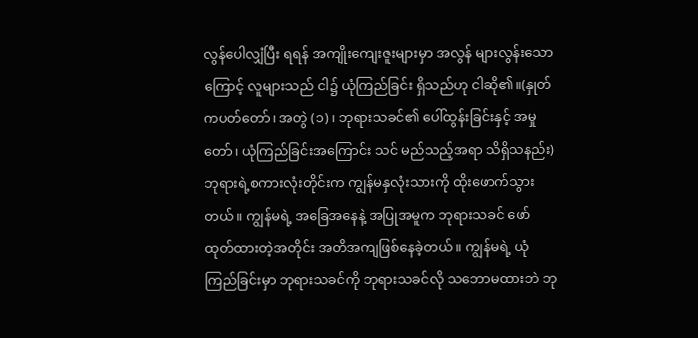လွန်ပေါလျှံပြီး ရရန် အကျိုးကျေးဇူးများမှာ အလွန် များလွန်းသောကြောင့် လူများသည် ငါ၌ ယုံကြည်ခြင်း ရှိသည်ဟု ငါဆို၏။(နှုတ်ကပတ်တော်၊ အတွဲ (၁)၊ ဘုရားသခင်၏ ပေါ်ထွန်းခြင်းနှင့် အမှုတော်၊ ယုံကြည်ခြင်းအကြောင်း သင် မည်သည့်အရာ သိရှိသနည်း) ဘုရားရဲ့စကားလုံးတိုင်းက ကျွန်မနှလုံးသားကို ထိုးဖောက်သွားတယ်။ ကျွန်မရဲ့ အခြေအနေနဲ့ အပြုအမူက ဘုရားသခင် ဖော်ထုတ်ထားတဲ့အတိုင်း အတိအကျဖြစ်နေခဲ့တယ်။ ကျွန်မရဲ့ ယုံကြည်ခြင်းမှာ ဘုရားသခင်ကို ဘုရားသခင်လို သဘောမထားဘဲ ဘု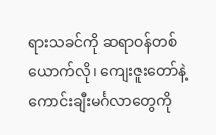ရားသခင်ကို ဆရာဝန်တစ်ယောက်လို၊ ကျေးဇူးတော်နဲ့ ကောင်းချီးမင်္ဂလာတွေကို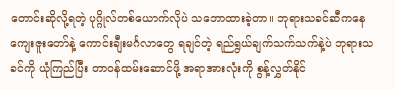တောင်းဆိုလို့ရတဲ့ ပုဂ္ဂိုလ်တစ်ယောက်လိုပဲ သဘောထားခဲ့တာ။ ဘုရားသခင်ဆီကနေ ကျေးဇူးတော်နဲ့ ကောင်းချီးမင်္ဂလာတွေ ရချင်တဲ့ ရည်ရွယ်ချက်သက်သက်နဲ့ပဲ ဘုရားသခင်ကို ယုံကြည်ပြီး တာဝန်ထမ်းဆောင်ဖို့ အရာအားလုံးကို စွန့်လွှတ်နိုင်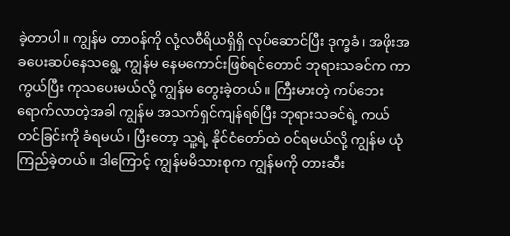ခဲ့တာပါ။ ကျွန်မ တာဝန်ကို လုံ့လဝီရိယရှိရှိ လုပ်ဆောင်ပြီး ဒုက္ခခံ၊ အဖိုးအခပေးဆပ်နေသရွေ့ ကျွန်မ နေမကောင်းဖြစ်ရင်တောင် ဘုရားသခင်က ကာကွယ်ပြီး ကုသပေးမယ်လို့ ကျွန်မ တွေးခဲ့တယ်။ ကြီးမားတဲ့ ကပ်ဘေး ရောက်လာတဲ့အခါ ကျွန်မ အသက်ရှင်ကျန်ရစ်ပြီး ဘုရားသခင်ရဲ့ ကယ်တင်ခြင်းကို ခံရမယ်၊ ပြီးတော့ သူ့ရဲ့ နိုင်ငံတော်ထဲ ဝင်ရမယ်လို့ ကျွန်မ ယုံကြည်ခဲ့တယ်။ ဒါကြောင့် ကျွန်မမိသားစုက ကျွန်မကို တားဆီး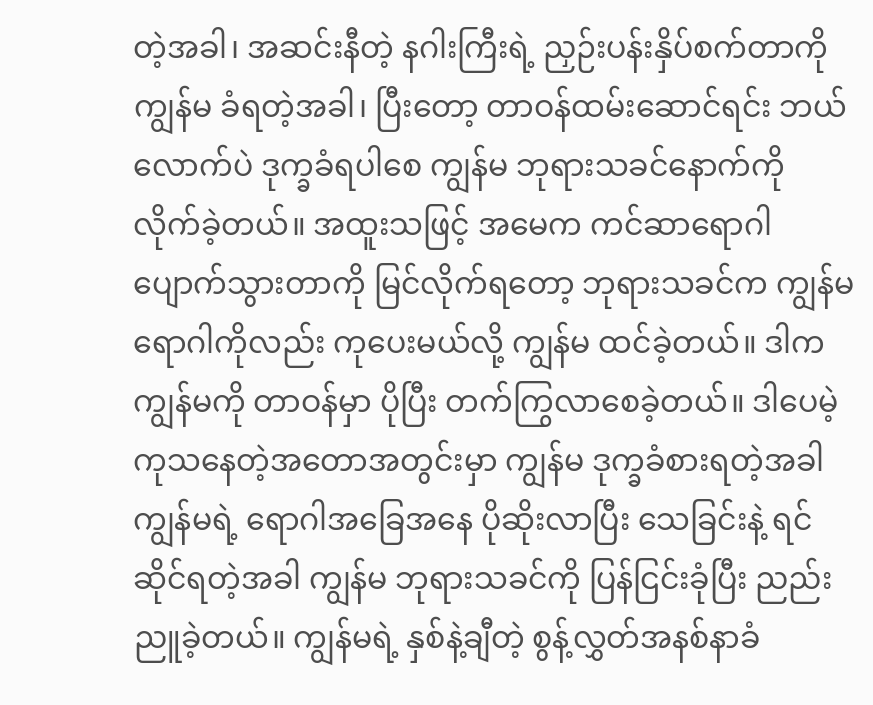တဲ့အခါ၊ အဆင်းနီတဲ့ နဂါးကြီးရဲ့ ညှဉ်းပန်းနှိပ်စက်တာကို ကျွန်မ ခံရတဲ့အခါ၊ ပြီးတော့ တာဝန်ထမ်းဆောင်ရင်း ဘယ်လောက်ပဲ ဒုက္ခခံရပါစေ ကျွန်မ ဘုရားသခင်နောက်ကို လိုက်ခဲ့တယ်။ အထူးသဖြင့် အမေက ကင်ဆာရောဂါ ပျောက်သွားတာကို မြင်လိုက်ရတော့ ဘုရားသခင်က ကျွန်မရောဂါကိုလည်း ကုပေးမယ်လို့ ကျွန်မ ထင်ခဲ့တယ်။ ဒါက ကျွန်မကို တာဝန်မှာ ပိုပြီး တက်ကြွလာစေခဲ့တယ်။ ဒါပေမဲ့ ကုသနေတဲ့အတောအတွင်းမှာ ကျွန်မ ဒုက္ခခံစားရတဲ့အခါ ကျွန်မရဲ့ ရောဂါအခြေအနေ ပိုဆိုးလာပြီး သေခြင်းနဲ့ ရင်ဆိုင်ရတဲ့အခါ ကျွန်မ ဘုရားသခင်ကို ပြန်ငြင်းခုံပြီး ညည်းညူခဲ့တယ်။ ကျွန်မရဲ့ နှစ်နဲ့ချီတဲ့ စွန့်လွှတ်အနစ်နာခံ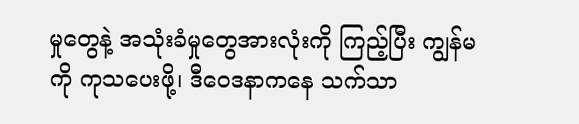မှုတွေနဲ့ အသုံးခံမှုတွေအားလုံးကို ကြည့်ပြီး ကျွန်မကို ကုသပေးဖို့၊ ဒီဝေဒနာကနေ သက်သာ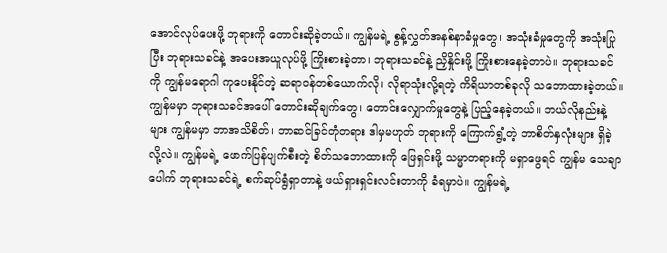အောင်လုပ်ပေးဖို့ ဘုရားကို တောင်းဆိုခဲ့တယ်။ ကျွန်မရဲ့ စွန့်လွှတ်အနစ်နာခံမှုတွေ၊ အသုံးခံမှုတွေကို အသုံးပြုပြီး ဘုရားသခင်နဲ့ အပေးအယူလုပ်ဖို့ ကြိုးစားခဲ့တာ၊ ဘုရားသခင်နဲ့ ညှိနှိုင်းဖို့ ကြိုးစားနေခဲ့တာပဲ။ ဘုရားသခင်ကို ကျွန်မရောဂါ ကုပေးနိုင်တဲ့ ဆရာဝန်တစ်ယောက်လို၊ လိုရာသုံးလို့ရတဲ့ ကိရိယာတစ်ခုလို သဘောထားခဲ့တယ်။ ကျွန်မမှာ ဘုရားသခင်အပေါ် တောင်းဆိုချက်တွေ၊ တောင်းလျှောက်မှုတွေနဲ့ ပြည့်နေခဲ့တယ်။ ဘယ်လိုနည်းနဲ့များ ကျွန်မမှာ ဘာအသိစိတ်၊ ဘာဆင်ခြင်တုံတရား ဒါမှမဟုတ် ဘုရားကို ကြောက်ရွံ့တဲ့ ဘာစိတ်နှလုံးများ ရှိခဲ့လို့လဲ။ ကျွန်မရဲ့ ဖောက်ပြန်ပျက်စီးတဲ့ စိတ်သဘောထားကို ဖြေရှင်းဖို့ သမ္မာတရားကို မရှာဖွေရင် ကျွန်မ သေချာပေါက် ဘုရားသခင်ရဲ့ စက်ဆုပ်ရွံရှာတာနဲ့ ဖယ်ရှားရှင်းလင်းတာကို ခံရမှာပဲ။ ကျွန်မရဲ့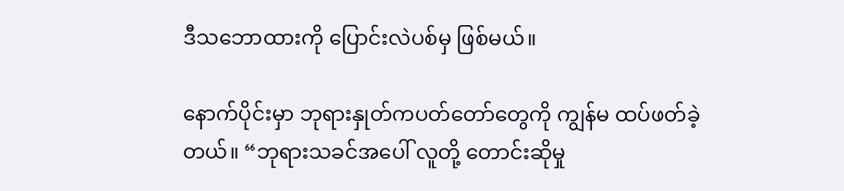ဒီသဘောထားကို ပြောင်းလဲပစ်မှ ဖြစ်မယ်။

နောက်ပိုင်းမှာ ဘုရားနှုတ်ကပတ်တော်တွေကို ကျွန်မ ထပ်ဖတ်ခဲ့တယ်။ “ဘုရားသခင်အပေါ် လူတို့ တောင်းဆိုမှု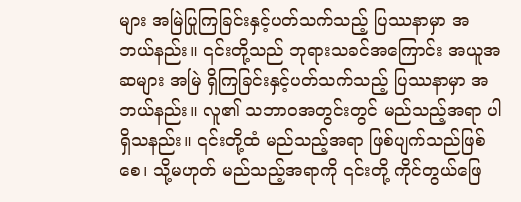များ အမြဲပြုကြခြင်းနှင့်ပတ်သက်သည့် ပြဿနာမှာ အဘယ်နည်း။ ၎င်းတို့သည် ဘုရားသခင်အကြောင်း အယူအဆများ အမြဲ ရှိကြခြင်းနှင့်ပတ်သက်သည့် ပြဿနာမှာ အဘယ်နည်း။ လူ၏ သဘာဝအတွင်းတွင် မည်သည့်အရာ ပါရှိသနည်း။ ၎င်းတို့ထံ မည်သည့်အရာ ဖြစ်ပျက်သည်ဖြစ်စေ၊ သို့မဟုတ် မည်သည့်အရာကို ၎င်းတို့ ကိုင်တွယ်ဖြေ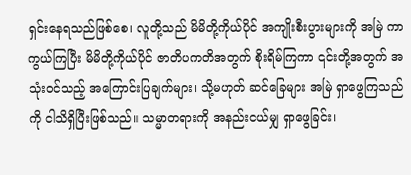ရှင်းနေရသည်ဖြစ်စေ၊ လူတို့သည် မိမိတို့ကိုယ်ပိုင် အကျိုးစီးပွားများကို အမြဲ ကာကွယ်ကြပြီး မိမိတို့ကိုယ်ပိုင် ဇာတိပကတိအတွက် စိုးရိမ်ကြကာ ၎င်းတို့အတွက် အသုံးဝင်သည့် အကြောင်းပြချက်များ၊ သို့မဟုတ် ဆင်ခြေများ အမြဲ ရှာဖွေကြသည်ကို ငါသိရှိပြီးဖြစ်သည်။ သမ္မာတရားကို အနည်းငယ်မျှ ရှာဖွေခြင်း၊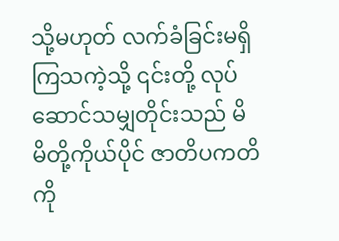သို့မဟုတ် လက်ခံခြင်းမရှိကြသကဲ့သို့ ၎င်းတို့ လုပ်ဆောင်သမျှတိုင်းသည် မိမိတို့ကိုယ်ပိုင် ဇာတိပကတိကို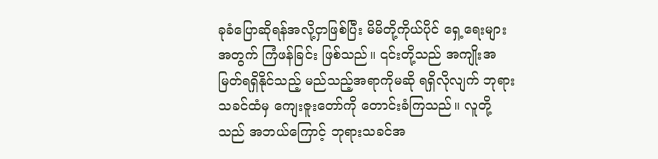ခုခံပြောဆိုရန်အလို့ငှာဖြစ်ပြီး မိမိတို့ကိုယ်ပိုင် ရှေ့ရေးများအတွက် ကြံဖန်ခြင်း ဖြစ်သည်။ ၎င်းတို့သည် အကျိုးအမြတ်ရရှိနိုင်သည့် မည်သည့်အရာကိုမဆို ရရှိလိုလျက် ဘုရားသခင်ထံမှ ကျေးဇူးတော်ကို တောင်းခံကြသည်။ လူတို့သည် အဘယ်ကြောင့် ဘုရားသခင်အ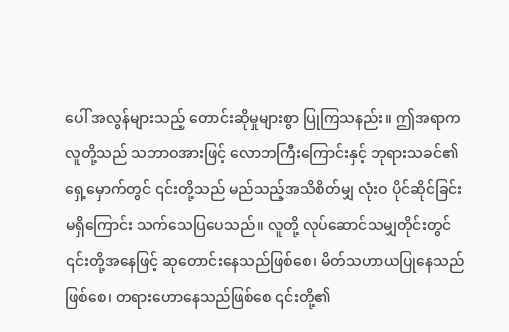ပေါ် အလွန်များသည့် တောင်းဆိုမှုများစွာ ပြုကြသနည်း။ ဤအရာက လူတို့သည် သဘာဝအားဖြင့် လောဘကြီးကြောင်းနှင့် ဘုရားသခင်၏ ရှေ့မှောက်တွင် ၎င်းတို့သည် မည်သည့်အသိစိတ်မျှ လုံးဝ ပိုင်ဆိုင်ခြင်းမရှိကြောင်း သက်သေပြပေသည်။ လူတို့ လုပ်ဆောင်သမျှတိုင်းတွင် ၎င်းတို့အနေဖြင့် ဆုတောင်းနေသည်ဖြစ်စေ၊ မိတ်သဟာယပြုနေသည်ဖြစ်စေ၊ တရားဟောနေသည်ဖြစ်စေ ၎င်းတို့၏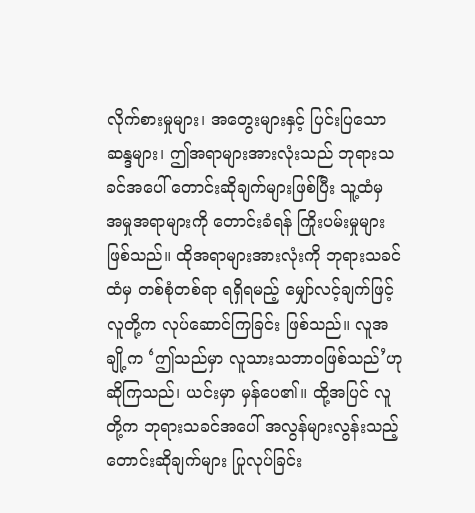လိုက်စားမှုများ၊ အတွေးများနှင့် ပြင်းပြသောဆန္ဒများ၊ ဤအရာများအားလုံးသည် ဘုရားသခင်အပေါ် တောင်းဆိုချက်များဖြစ်ပြီး သူ့ထံမှ အမှုအရာများကို တောင်းခံရန် ကြိုးပမ်းမှုများဖြစ်သည်။ ထိုအရာများအားလုံးကို ဘုရားသခင်ထံမှ တစ်စုံတစ်ရာ ရရှိရမည့် မျှော်လင့်ချက်ဖြင့် လူတို့က လုပ်ဆောင်ကြခြင်း ဖြစ်သည်။ လူအချို့က ‘ဤသည်မှာ လူသားသဘာဝဖြစ်သည်’ဟု ဆိုကြသည်၊ ယင်းမှာ မှန်ပေ၏။ ထို့အပြင် လူတို့က ဘုရားသခင်အပေါ် အလွန်များလွန်းသည့် တောင်းဆိုချက်များ ပြုလုပ်ခြင်း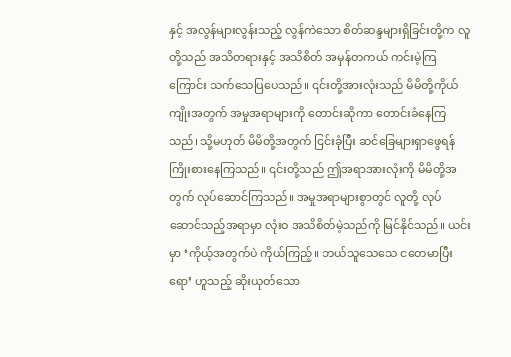နှင့် အလွန်များလွန်းသည့် လွန်ကဲသော စိတ်ဆန္ဒများရှိခြင်းတို့က လူတို့သည် အသိတရားနှင့် အသိစိတ် အမှန်တကယ် ကင်းမဲ့ကြကြောင်း သက်သေပြပေသည်။ ၎င်းတို့အားလုံးသည် မိမိတို့ကိုယ်ကျိုးအတွက် အမှုအရာများကို တောင်းဆိုကာ တောင်းခံနေကြသည်၊ သို့မဟုတ် မိမိတို့အတွက် ငြင်းခုံပြီး ဆင်ခြေများရှာဖွေရန် ကြိုးစားနေကြသည်။ ၎င်းတို့သည် ဤအရာအားလုံးကို မိမိတို့အတွက် လုပ်ဆောင်ကြသည်။ အမှုအရာများစွာတွင် လူတို့ လုပ်ဆောင်သည့်အရာမှာ လုံးဝ အသိစိတ်မဲ့သည်ကို မြင်နိုင်သည်။ ယင်းမှာ ‘ကိုယ့်အတွက်ပဲ ကိုယ်ကြည့်။ ဘယ်သူသေသေ ငတေမာပြီးရော’ ဟူသည့် ဆိုးယုတ်သော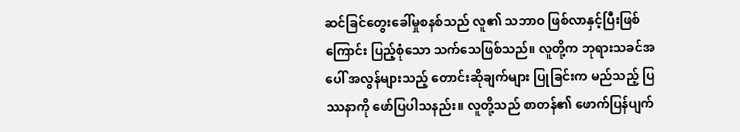ဆင်ခြင်တွေးခေါ်မှုစနစ်သည် လူ၏ သဘာဝ ဖြစ်လာနှင့်ပြီးဖြစ်ကြောင်း ပြည့်စုံသော သက်သေဖြစ်သည်။ လူတို့က ဘုရားသခင်အပေါ် အလွန်များသည့် တောင်းဆိုချက်များ ပြုခြင်းက မည်သည့် ပြဿနာကို ဖော်ပြပါသနည်း။ လူတို့သည် စာတန်၏ ဖောက်ပြန်ပျက်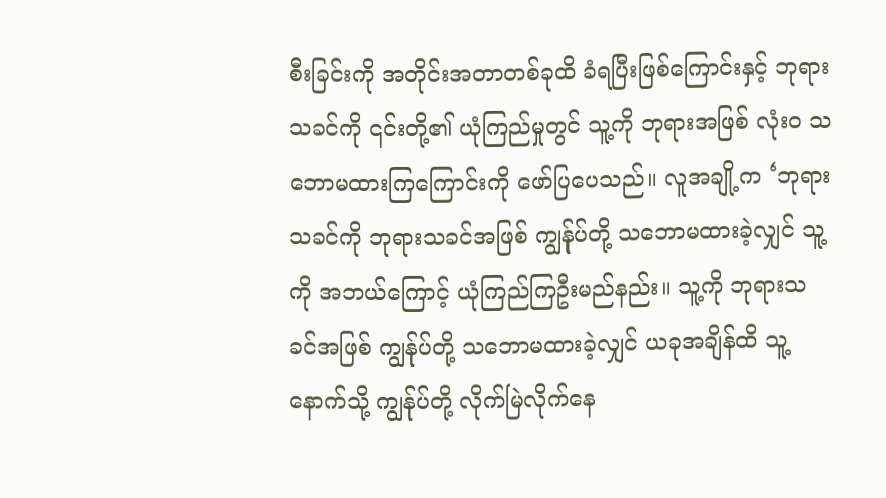စီးခြင်းကို အတိုင်းအတာတစ်ခုထိ ခံရပြီးဖြစ်ကြောင်းနှင့် ဘုရားသခင်ကို ၎င်းတို့၏ ယုံကြည်မှုတွင် သူ့ကို ဘုရားအဖြစ် လုံးဝ သဘောမထားကြကြောင်းကို ဖော်ပြပေသည်။ လူအချို့က ‘ဘုရားသခင်ကို ဘုရားသခင်အဖြစ် ကျွန်ုပ်တို့ သဘောမထားခဲ့လျှင် သူ့ကို အဘယ်ကြောင့် ယုံကြည်ကြဦးမည်နည်း။ သူ့ကို ဘုရားသခင်အဖြစ် ကျွန်ုပ်တို့ သဘောမထားခဲ့လျှင် ယခုအချိန်ထိ သူ့နောက်သို့ ကျွန်ုပ်တို့ လိုက်မြဲလိုက်နေ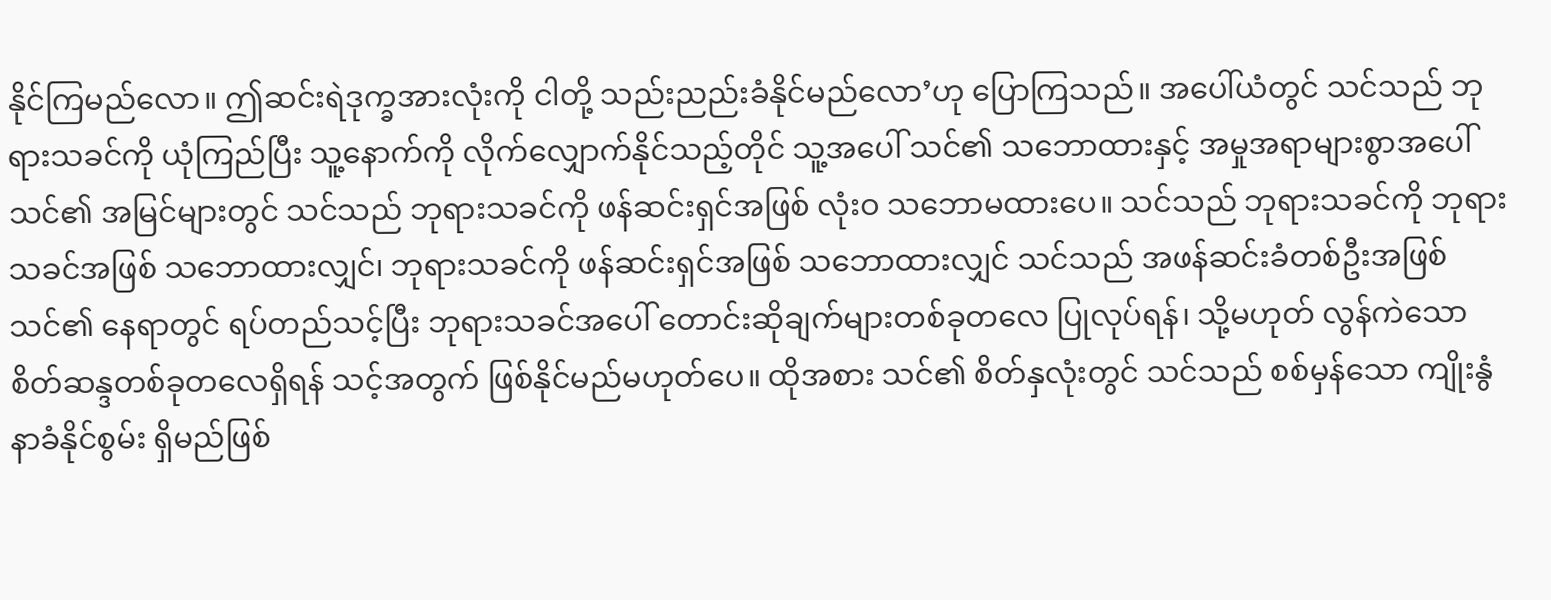နိုင်ကြမည်လော။ ဤဆင်းရဲဒုက္ခအားလုံးကို ငါတို့ သည်းညည်းခံနိုင်မည်လော’ဟု ပြောကြသည်။ အပေါ်ယံတွင် သင်သည် ဘုရားသခင်ကို ယုံကြည်ပြီး သူ့နောက်ကို လိုက်လျှောက်နိုင်သည့်တိုင် သူ့အပေါ် သင်၏ သဘောထားနှင့် အမှုအရာများစွာအပေါ် သင်၏ အမြင်များတွင် သင်သည် ဘုရားသခင်ကို ဖန်ဆင်းရှင်အဖြစ် လုံးဝ သဘောမထားပေ။ သင်သည် ဘုရားသခင်ကို ဘုရားသခင်အဖြစ် သဘောထားလျှင်၊ ဘုရားသခင်ကို ဖန်ဆင်းရှင်အဖြစ် သဘောထားလျှင် သင်သည် အဖန်ဆင်းခံတစ်ဦးအဖြစ် သင်၏ နေရာတွင် ရပ်တည်သင့်ပြီး ဘုရားသခင်အပေါ် တောင်းဆိုချက်များတစ်ခုတလေ ပြုလုပ်ရန်၊ သို့မဟုတ် လွန်ကဲသော စိတ်ဆန္ဒတစ်ခုတလေရှိရန် သင့်အတွက် ဖြစ်နိုင်မည်မဟုတ်ပေ။ ထိုအစား သင်၏ စိတ်နှလုံးတွင် သင်သည် စစ်မှန်သော ကျိုးနွံနာခံနိုင်စွမ်း ရှိမည်ဖြစ်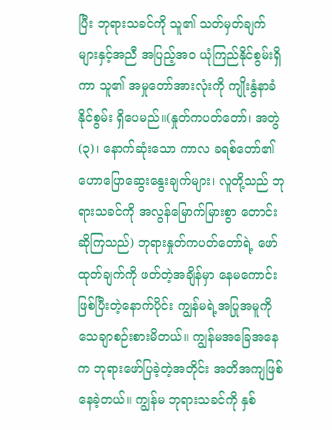ပြီး ဘုရားသခင်ကို သူ၏ သတ်မှတ်ချက်များနှင့်အညီ အပြည့်အဝ ယုံကြည်နိုင်စွမ်းရှိကာ သူ၏ အမှုတော်အားလုံးကို ကျိုးနွံနာခံနိုင်စွမ်း ရှိပေမည်။(နှုတ်ကပတ်တော်၊ အတွဲ (၃)၊ နောက်ဆုံးသော ကာလ ခရစ်တော်၏ ဟောပြောဆွေးနွေးချက်များ၊ လူတို့သည် ဘုရားသခင်ကို အလွန်မြောက်မြားစွာ တောင်းဆိုကြသည်) ဘုရားနှုတ်ကပတ်တော်ရဲ့ ဖော်ထုတ်ချက်ကို ဖတ်တဲ့အချိန်မှာ နေမကောင်းဖြစ်ပြီးတဲ့နောက်ပိုင်း ကျွန်မရဲ့အပြုအမူကို သေချာစဉ်းစားမိတယ်။ ကျွန်မအခြေအနေက ဘုရားဖော်ပြခဲ့တဲ့အတိုင်း အတိအကျဖြစ်နေခဲ့တယ်။ ကျွန်မ ဘုရားသခင်ကို နှစ်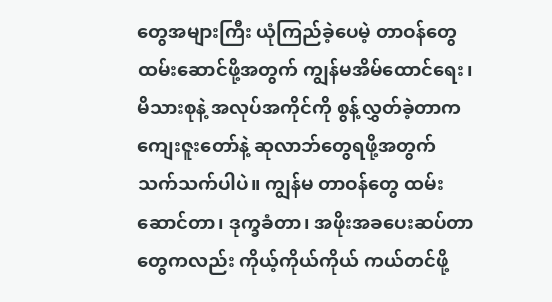တွေအများကြီး ယုံကြည်ခဲ့ပေမဲ့ တာဝန်တွေ ထမ်းဆောင်ဖို့အတွက် ကျွန်မအိမ်ထောင်ရေး၊ မိသားစုနဲ့ အလုပ်အကိုင်ကို စွန့်လွှတ်ခဲ့တာက ကျေးဇူးတော်နဲ့ ဆုလာဘ်တွေရဖို့အတွက် သက်သက်ပါပဲ။ ကျွန်မ တာဝန်တွေ ထမ်းဆောင်တာ၊ ဒုက္ခခံတာ၊ အဖိုးအခပေးဆပ်တာတွေကလည်း ကိုယ့်ကိုယ်ကိုယ် ကယ်တင်ဖို့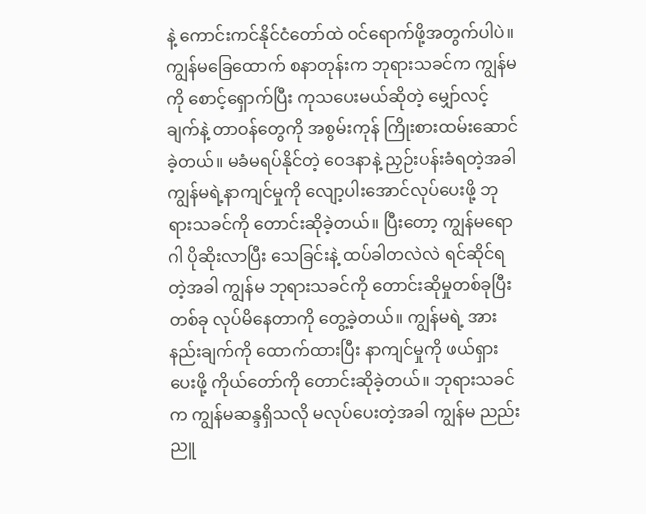နဲ့ ကောင်းကင်နိုင်ငံတော်ထဲ ဝင်ရောက်ဖို့အတွက်ပါပဲ။ ကျွန်မခြေထောက် စနာတုန်းက ဘုရားသခင်က ကျွန်မကို စောင့်ရှောက်ပြီး ကုသပေးမယ်ဆိုတဲ့ မျှော်လင့်ချက်နဲ့ တာဝန်တွေကို အစွမ်းကုန် ကြိုးစားထမ်းဆောင်ခဲ့တယ်။ မခံမရပ်နိုင်တဲ့ ဝေဒနာနဲ့ ညှဉ်းပန်းခံရတဲ့အခါ ကျွန်မရဲ့နာကျင်မှုကို လျော့ပါးအောင်လုပ်ပေးဖို့ ဘုရားသခင်ကို တောင်းဆိုခဲ့တယ်။ ပြီးတော့ ကျွန်မရောဂါ ပိုဆိုးလာပြီး သေခြင်းနဲ့ ထပ်ခါတလဲလဲ ရင်ဆိုင်ရတဲ့အခါ ကျွန်မ ဘုရားသခင်ကို တောင်းဆိုမှုတစ်ခုပြီးတစ်ခု လုပ်မိနေတာကို တွေ့ခဲ့တယ်။ ကျွန်မရဲ့ အားနည်းချက်ကို ထောက်ထားပြီး နာကျင်မှုကို ဖယ်ရှားပေးဖို့ ကိုယ်တော်ကို တောင်းဆိုခဲ့တယ်။ ဘုရားသခင်က ကျွန်မဆန္ဒရှိသလို မလုပ်ပေးတဲ့အခါ ကျွန်မ ညည်းညူ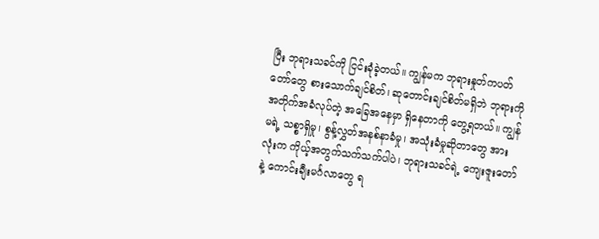ပြီး ဘုရားသခင်ကို ငြင်းခုံခဲ့တယ်။ ကျွန်မက ဘုရားနှုတ်ကပတ်တော်တွေ စားသောက်ချင်စိတ်၊ ဆုတောင်းချင်စိတ်မရှိဘဲ ဘုရားကို အတိုက်အခံလုပ်တဲ့ အခြေအနေမှာ ရှိနေတာကို တွေ့ရတယ်။ ကျွန်မရဲ့ သစ္စာရှိမှု၊ စွန့်လွှတ်အနစ်နာခံမှု၊ အသုံးခံမှုဆိုတာတွေ အားလုံးက ကိုယ့်အတွက်သက်သက်ပါပဲ၊ ဘုရားသခင်ရဲ့ ကျေးဇူးတော်နဲ့ ကောင်းချီးမင်္ဂလာတွေ ရ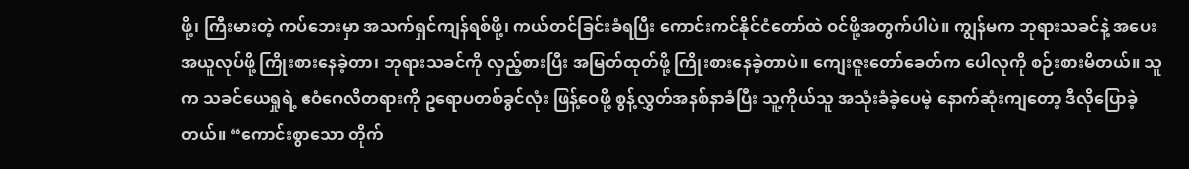ဖို့၊ ကြီးမားတဲ့ ကပ်ဘေးမှာ အသက်ရှင်ကျန်ရစ်ဖို့၊ ကယ်တင်ခြင်းခံရပြီး ကောင်းကင်နိုင်ငံတော်ထဲ ဝင်ဖို့အတွက်ပါပဲ။ ကျွန်မက ဘုရားသခင်နဲ့ အပေးအယူလုပ်ဖို့ ကြိုးစားနေခဲ့တာ၊ ဘုရားသခင်ကို လှည့်စားပြီး အမြတ်ထုတ်ဖို့ ကြိုးစားနေခဲ့တာပဲ။ ကျေးဇူးတော်ခေတ်က ပေါလုကို စဉ်းစားမိတယ်။ သူက သခင်ယေရှုရဲ့ ဧဝံဂေလိတရားကို ဥရောပတစ်ခွင်လုံး ဖြန့်ဝေဖို့ စွန့်လွှတ်အနစ်နာခံပြီး သူ့ကိုယ်သူ အသုံးခံခဲ့ပေမဲ့ နောက်ဆုံးကျတော့ ဒီလိုပြောခဲ့တယ်။ “ကောင်းစွာသော တိုက်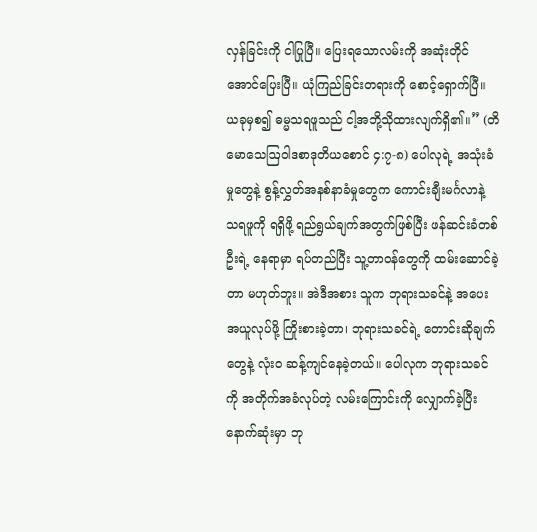လှန်ခြင်းကို ငါပြုပြီ။ ပြေးရသောလမ်းကို အဆုံးတိုင်အောင်ပြေးပြီ။ ယုံကြည်ခြင်းတရားကို စောင့်ရှောက်ပြီ။ ယခုမှစ၍ ဓမ္မသရဖူသည် ငါ့အဘို့သိုထားလျက်ရှိ၏။” (တိမောသေဩဝါဒစာဒုတိယစောင် ၄:၇-၈) ပေါလုရဲ့ အသုံးခံမှုတွေနဲ့ စွန့်လွှတ်အနစ်နာခံမှုတွေက ကောင်းချီးမင်္ဂလာနဲ့ သရဖူကို ရရှိဖို့ ရည်ရွယ်ချက်အတွက်ဖြစ်ပြီး ဖန်ဆင်းခံတစ်ဦးရဲ့ နေရာမှာ ရပ်တည်ပြီး သူ့တာဝန်တွေကို ထမ်းဆောင်ခဲ့တာ မဟုတ်ဘူး။ အဲဒီအစား သူက ဘုရားသခင်နဲ့ အပေးအယူလုပ်ဖို့ ကြိုးစားခဲ့တာ၊ ဘုရားသခင်ရဲ့ တောင်းဆိုချက်တွေနဲ့ လုံးဝ ဆန့်ကျင်နေခဲ့တယ်။ ပေါလုက ဘုရားသခင်ကို အတိုက်အခံလုပ်တဲ့ လမ်းကြောင်းကို လျှောက်ခဲ့ပြီး နောက်ဆုံးမှာ ဘု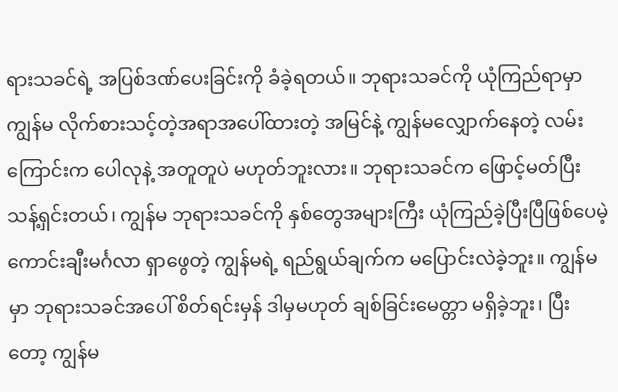ရားသခင်ရဲ့ အပြစ်ဒဏ်ပေးခြင်းကို ခံခဲ့ရတယ်။ ဘုရားသခင်ကို ယုံကြည်ရာမှာ ကျွန်မ လိုက်စားသင့်တဲ့အရာအပေါ်ထားတဲ့ အမြင်နဲ့ ကျွန်မလျှောက်နေတဲ့ လမ်းကြောင်းက ပေါလုနဲ့ အတူတူပဲ မဟုတ်ဘူးလား။ ဘုရားသခင်က ဖြောင့်မတ်ပြီး သန့်ရှင်းတယ်၊ ကျွန်မ ဘုရားသခင်ကို နှစ်တွေအများကြီး ယုံကြည်ခဲ့ပြီးပြီဖြစ်ပေမဲ့ ကောင်းချီးမင်္ဂလာ ရှာဖွေတဲ့ ကျွန်မရဲ့ ရည်ရွယ်ချက်က မပြောင်းလဲခဲ့ဘူး။ ကျွန်မမှာ ဘုရားသခင်အပေါ် စိတ်ရင်းမှန် ဒါမှမဟုတ် ချစ်ခြင်းမေတ္တာ မရှိခဲ့ဘူး၊ ပြီးတော့ ကျွန်မ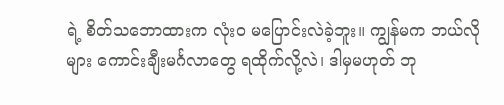ရဲ့ စိတ်သဘောထားက လုံးဝ မပြောင်းလဲခဲ့ဘူး။ ကျွန်မက ဘယ်လိုများ ကောင်းချီးမင်္ဂလာတွေ ရထိုက်လို့လဲ၊ ဒါမှမဟုတ် ဘု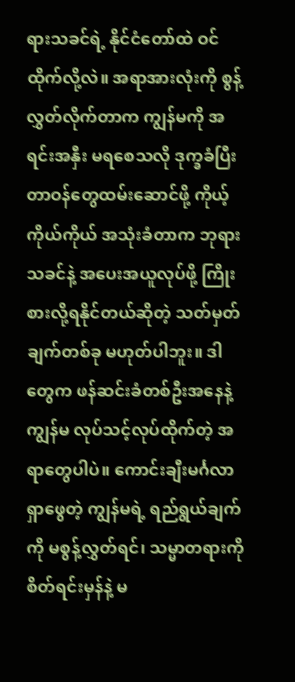ရားသခင်ရဲ့ နိုင်ငံတော်ထဲ ဝင်ထိုက်လို့လဲ။ အရာအားလုံးကို စွန့်လွှတ်လိုက်တာက ကျွန်မကို အရင်းအနှီး မရစေသလို ဒုက္ခခံပြီး တာဝန်တွေထမ်းဆောင်ဖို့ ကိုယ့်ကိုယ်ကိုယ် အသုံးခံတာက ဘုရားသခင်နဲ့ အပေးအယူလုပ်ဖို့ ကြိုးစားလို့ရနိုင်တယ်ဆိုတဲ့ သတ်မှတ်ချက်တစ်ခု မဟုတ်ပါဘူး။ ဒါတွေက ဖန်ဆင်းခံတစ်ဦးအနေနဲ့ ကျွန်မ လုပ်သင့်လုပ်ထိုက်တဲ့ အရာတွေပါပဲ။ ကောင်းချီးမင်္ဂလာ ရှာဖွေတဲ့ ကျွန်မရဲ့ ရည်ရွယ်ချက်ကို မစွန့်လွှတ်ရင်၊ သမ္မာတရားကို စိတ်ရင်းမှန်နဲ့ မ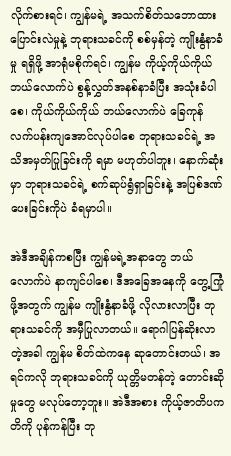လိုက်စားရင်၊ ကျွန်မရဲ့ အသက်စိတ်သဘောထား ပြောင်းလဲမှုနဲ့ ဘုရားသခင်ကို စစ်မှန်တဲ့ ကျိုးနွံနာခံမှု ရရှိဖို့ အာရုံမစိုက်ရင်၊ ကျွန်မ ကိုယ့်ကိုယ်ကိုယ် ဘယ်လောက်ပဲ စွန့်လွှတ်အနစ်နာခံပြီး အသုံးခံပါစေ၊ ကိုယ်ကိုယ်ကိုယ် ဘယ်လောက်ပဲ ခြေကုန်လက်ပန်းကျအောင်လုပ်ပါစေ ဘုရားသခင်ရဲ့ အသိအမှတ်ပြုခြင်းကို ရမှာ မဟုတ်ပါဘူး၊ နောက်ဆုံးမှာ ဘုရားသခင်ရဲ့ စက်ဆုပ်ရွံရှာခြင်းနဲ့ အပြစ်ဒဏ်ပေးခြင်းကိုပဲ ခံရမှာပါ။

အဲဒီအချိန်ကစပြီး ကျွန်မရဲ့အနာတွေ ဘယ်လောက်ပဲ နာကျင်ပါစေ၊ ဒီအခြေအနေကို တွေ့ကြုံဖို့အတွက် ကျွန်မ ကျိုးနွံနာခံဖို့ လိုလားလာပြီး ဘုရားသခင်ကို အမှီပြုလာတယ်။ ရောဂါပြန်ဆိုးလာတဲ့အခါ ကျွန်မ စိတ်ထဲကနေ ဆုတောင်းတယ်၊ အရင်ကလို ဘုရားသခင်ကို ယုတ္တိမတန်တဲ့ တောင်းဆိုမှုတွေ မလုပ်တော့ဘူး။ အဲဒီအစား ကိုယ့်ဇာတိပကတိကို ပုန်ကန်ပြီး ဘု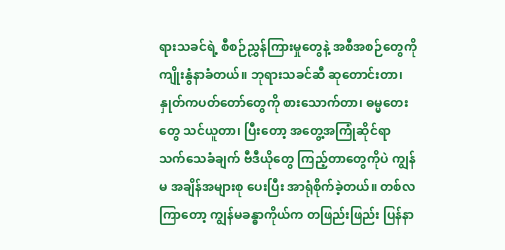ရားသခင်ရဲ့ စီစဉ်ညွှန်ကြားမှုတွေနဲ့ အစီအစဉ်တွေကို ကျိုးနွံနာခံတယ်။ ဘုရားသခင်ဆီ ဆုတောင်းတာ၊ နှုတ်ကပတ်တော်တွေကို စားသောက်တာ၊ ဓမ္မတေးတွေ သင်ယူတာ၊ ပြီးတော့ အတွေ့အကြုံဆိုင်ရာ သက်သေခံချက် ဗီဒီယိုတွေ ကြည့်တာတွေကိုပဲ ကျွန်မ အချိန်အများစု ပေးပြီး အာရုံစိုက်ခဲ့တယ်။ တစ်လကြာတော့ ကျွန်မခန္ဓာကိုယ်က တဖြည်းဖြည်း ပြန်နာ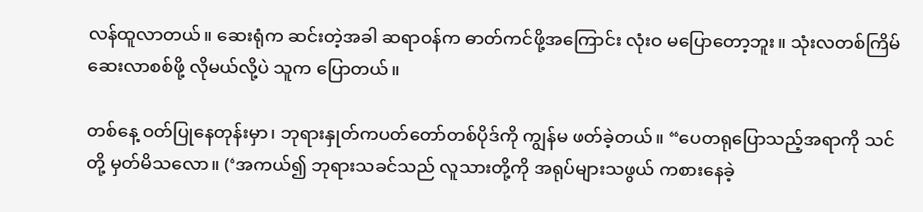လန်ထူလာတယ်။ ဆေးရုံက ဆင်းတဲ့အခါ ဆရာဝန်က ဓာတ်ကင်ဖို့အကြောင်း လုံးဝ မပြောတော့ဘူး။ သုံးလတစ်ကြိမ် ဆေးလာစစ်ဖို့ လိုမယ်လို့ပဲ သူက ပြောတယ်။

တစ်နေ့ ဝတ်ပြုနေတုန်းမှာ၊ ဘုရားနှုတ်ကပတ်တော်တစ်ပိုဒ်ကို ကျွန်မ ဖတ်ခဲ့တယ်။ “ပေတရုပြောသည့်အရာကို သင်တို့ မှတ်မိသလော။ (‘အကယ်၍ ဘုရားသခင်သည် လူသားတို့ကို အရုပ်များသဖွယ် ကစားနေခဲ့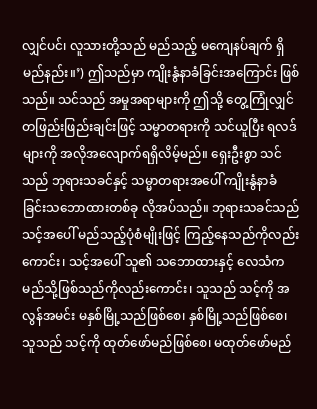လျှင်ပင်၊ လူသားတို့သည် မည်သည့် မကျေနပ်ချက် ရှိမည်နည်း။’) ဤသည်မှာ ကျိုးနွံနာခံခြင်းအကြောင်း ဖြစ်သည်။ သင်သည် အမှုအရာများကို ဤသို့ တွေ့ကြုံလျှင် တဖြည်းဖြည်းချင်းဖြင့် သမ္မာတရားကို သင်ယူပြီး ရလဒ်များကို အလိုအလျောက်ရရှိလိမ့်မည်။ ရှေးဦးစွာ သင်သည် ဘုရားသခင်နှင့် သမ္မာတရားအပေါ် ကျိုးနွံနာခံခြင်းသဘောထားတစ်ခု လိုအပ်သည်။ ဘုရားသခင်သည် သင့်အပေါ် မည်သည့်ပုံစံမျိုးဖြင့် ကြည့်နေသည်ကိုလည်းကောင်း၊ သင့်အပေါ် သူ၏ သဘောထားနှင့် လေသံက မည်သို့ဖြစ်သည်ကိုလည်းကောင်း၊ သူသည် သင့်ကို အလွန်အမင်း မနှစ်မြို့သည်ဖြစ်စေ၊ နှစ်မြို့သည်ဖြစ်စေ၊ သူသည် သင့်ကို ထုတ်ဖော်မည်ဖြစ်စေ၊ မထုတ်ဖော်မည်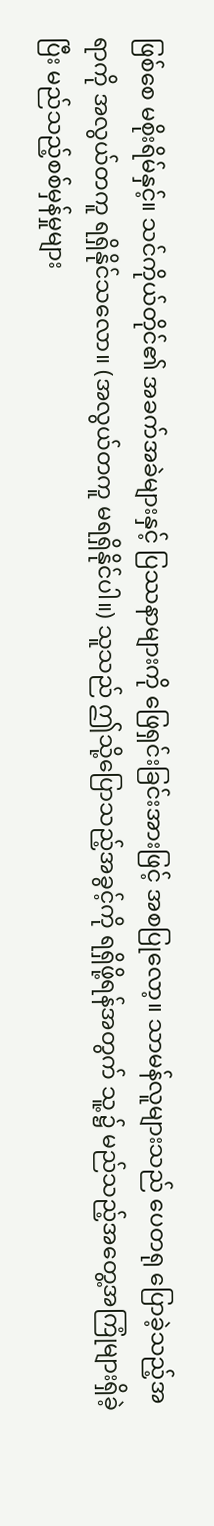ဖြစ်စေ မစိုးရိမ်နှင့်။ သင်ကိုယ်တိုင်၏ အခက်အခဲများနှင့် ပြဿနာများကို ဖြေရှင်းခြင်းအားဖြင့် အစပြုလော့။ သာမန်လူများသည် ပေတရု ပြောခဲ့သည့်အရာကို အလွယ်တကူ ရရှိနိုင်သလော။ (အလွယ်တကူ မရရှိနိုင်ပါ။) သူသည် ဤသို့ပြောသည့်အခွင့်ကို ရရှိဖို့ရန်အတွက် သူ့၌ မည်သည့်အတွေ့အကြုံများရှိခဲ့ပြီး မည်သည့်စစ်မှန်မှုများ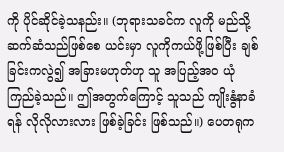ကို ပိုင်ဆိုင်ခဲ့သနည်း။ (ဘုရားသခင်က လူကို မည်သို့ဆက်ဆံသည်ဖြစ်စေ ယင်းမှာ လူကိုကယ်ဖို့ဖြစ်ပြီး ချစ်ခြင်းကလွဲ၍ အခြားမဟုတ်ဟု သူ အပြည့်အဝ ယုံကြည်ခဲ့သည်။ ဤအတွက်ကြောင့် သူသည် ကျိုးနွံနာခံရန် လိုလိုလားလား ဖြစ်ခဲ့ခြင်း ဖြစ်သည်။) ပေတရုက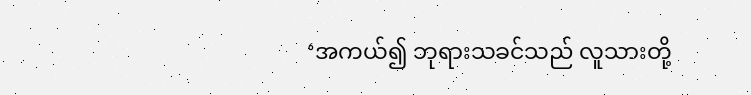‘အကယ်၍ ဘုရားသခင်သည် လူသားတို့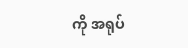ကို အရုပ်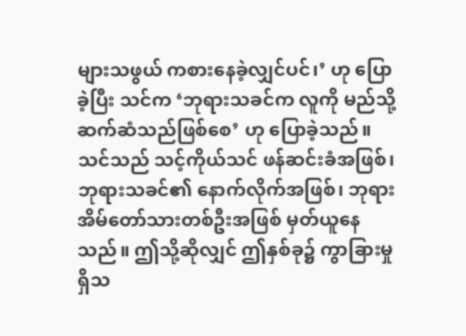များသဖွယ် ကစားနေခဲ့လျှင်ပင်၊’ ဟု ပြောခဲ့ပြီး သင်က ‘ဘုရားသခင်က လူကို မည်သို့ ဆက်ဆံသည်ဖြစ်စေ’ ဟု ပြောခဲ့သည်။ သင်သည် သင့်ကိုယ်သင် ဖန်ဆင်းခံအဖြစ်၊ ဘုရားသခင်၏ နောက်လိုက်အဖြစ်၊ ဘုရားအိမ်တော်သားတစ်ဦးအဖြစ် မှတ်ယူနေသည်။ ဤသို့ဆိုလျှင် ဤနှစ်ခု၌ ကွာခြားမှုရှိသ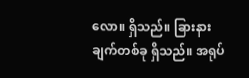လော။ ရှိသည်။ ခြားနားချက်တစ်ခု ရှိသည်။ အရုပ်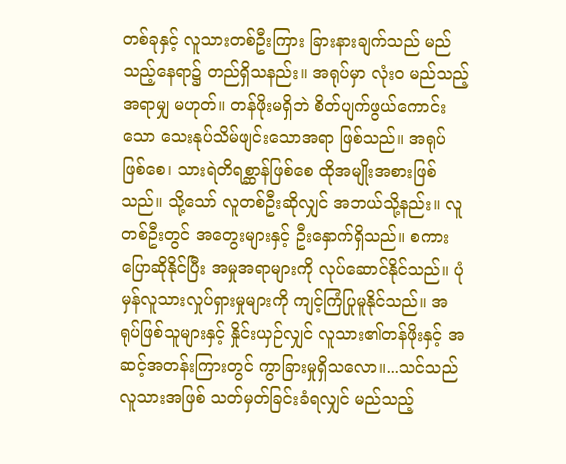တစ်ခုနှင့် လူသားတစ်ဦးကြား ခြားနားချက်သည် မည်သည့်နေရာ၌ တည်ရှိသနည်း။ အရုပ်မှာ လုံးဝ မည်သည့်အရာမျှ မဟုတ်။ တန်ဖိုးမရှိဘဲ စိတ်ပျက်ဖွယ်ကောင်းသော သေးနုပ်သိမ်ဖျင်းသောအရာ ဖြစ်သည်။ အရုပ်ဖြစ်စေ၊ သားရဲတိရစ္ဆာန်ဖြစ်စေ ထိုအမျိုးအစားဖြစ်သည်။ သို့သော် လူတစ်ဦးဆိုလျှင် အဘယ်သို့နည်း။ လူတစ်ဦးတွင် အတွေးများနှင့် ဦးနှောက်ရှိသည်။ စကားပြောဆိုနိုင်ပြီး အမှုအရာများကို လုပ်ဆောင်နိုင်သည်။ ပုံမှန်လူသားလှုပ်ရှားမှုများကို ကျင့်ကြံပြုမူနိုင်သည်။ အရုပ်ဖြစ်သူများနှင့် နှိုင်းယှဉ်လျှင် လူသား၏တန်ဖိုးနှင့် အဆင့်အတန်းကြားတွင် ကွာခြားမှုရှိသလော။...သင်သည် လူသားအဖြစ် သတ်မှတ်ခြင်းခံရလျှင် မည်သည့်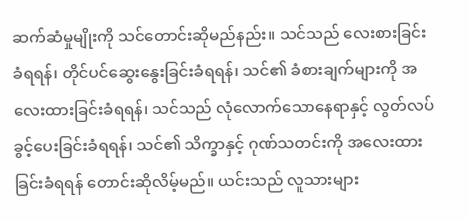ဆက်ဆံမှုမျိုးကို သင်တောင်းဆိုမည်နည်း။ သင်သည် လေးစားခြင်းခံရရန်၊ တိုင်ပင်ဆွေးနွေးခြင်းခံရရန်၊ သင်၏ ခံစားချက်များကို အလေးထားခြင်းခံရရန်၊ သင်သည် လုံလောက်သောနေရာနှင့် လွတ်လပ်ခွင့်ပေးခြင်းခံရရန်၊ သင်၏ သိက္ခာနှင့် ဂုဏ်သတင်းကို အလေးထားခြင်းခံရရန် တောင်းဆိုလိမ့်မည်။ ယင်းသည် လူသားများ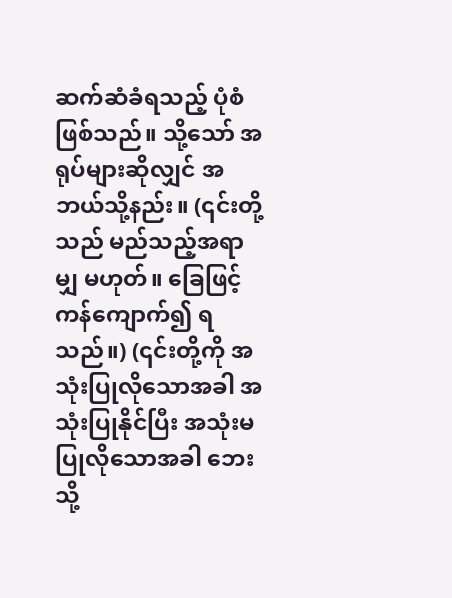ဆက်ဆံခံရသည့် ပုံစံဖြစ်သည်။ သို့သော် အရုပ်များဆိုလျှင် အဘယ်သို့နည်း။ (၎င်းတို့သည် မည်သည့်အရာမျှ မဟုတ်။ ခြေဖြင့် ကန်ကျောက်၍ ရသည်။) (၎င်းတို့ကို အသုံးပြုလိုသောအခါ အသုံးပြုနိုင်ပြီး အသုံးမပြုလိုသောအခါ ဘေးသို့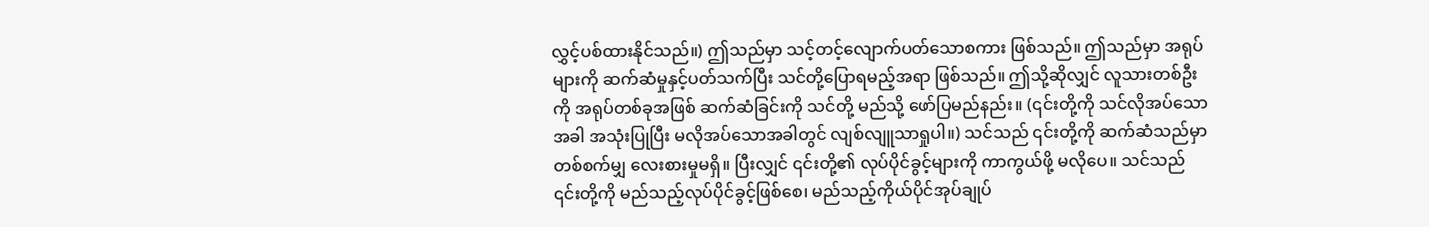လွှင့်ပစ်ထားနိုင်သည်။) ဤသည်မှာ သင့်တင့်လျောက်ပတ်သောစကား ဖြစ်သည်။ ဤသည်မှာ အရုပ်များကို ဆက်ဆံမှုနှင့်ပတ်သက်ပြီး သင်တို့ပြောရမည့်အရာ ဖြစ်သည်။ ဤသို့ဆိုလျှင် လူသားတစ်ဦးကို အရုပ်တစ်ခုအဖြစ် ဆက်ဆံခြင်းကို သင်တို့ မည်သို့ ဖော်ပြမည်နည်း။ (၎င်းတို့ကို သင်လိုအပ်သောအခါ အသုံးပြုပြီး မလိုအပ်သောအခါတွင် လျစ်လျူသာရှုပါ။) သင်သည် ၎င်းတို့ကို ဆက်ဆံသည်မှာ တစ်စက်မျှ လေးစားမှုမရှိ။ ပြီးလျှင် ၎င်းတို့၏ လုပ်ပိုင်ခွင့်များကို ကာကွယ်ဖို့ မလိုပေ။ သင်သည် ၎င်းတို့ကို မည်သည့်လုပ်ပိုင်ခွင့်ဖြစ်စေ၊ မည်သည့်ကိုယ်ပိုင်အုပ်ချုပ်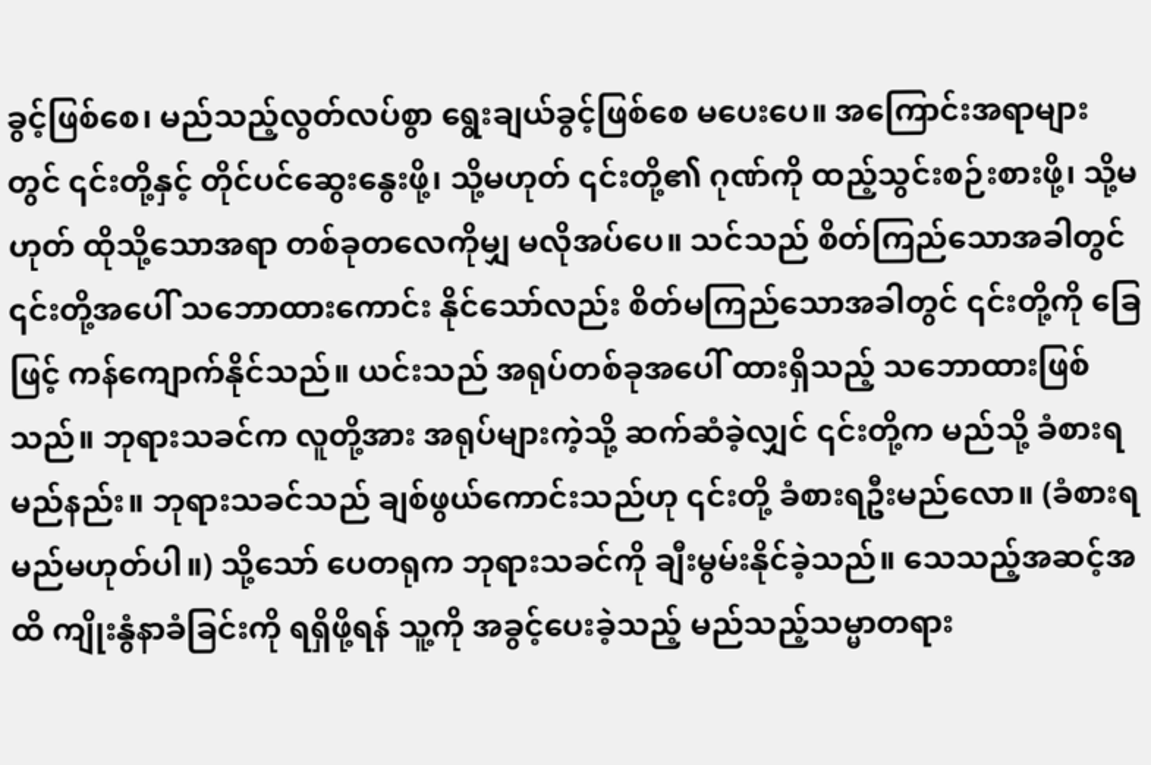ခွင့်ဖြစ်စေ၊ မည်သည့်လွတ်လပ်စွာ ရွေးချယ်ခွင့်ဖြစ်စေ မပေးပေ။ အကြောင်းအရာများတွင် ၎င်းတို့နှင့် တိုင်ပင်ဆွေးနွေးဖို့၊ သို့မဟုတ် ၎င်းတို့၏ ဂုဏ်ကို ထည့်သွင်းစဉ်းစားဖို့၊ သို့မဟုတ် ထိုသို့သောအရာ တစ်ခုတလေကိုမျှ မလိုအပ်ပေ။ သင်သည် စိတ်ကြည်သောအခါတွင် ၎င်းတို့အပေါ် သဘောထားကောင်း နိုင်သော်လည်း စိတ်မကြည်သောအခါတွင် ၎င်းတို့ကို ခြေဖြင့် ကန်ကျောက်နိုင်သည်။ ယင်းသည် အရုပ်တစ်ခုအပေါ် ထားရှိသည့် သဘောထားဖြစ်သည်။ ဘုရားသခင်က လူတို့အား အရုပ်များကဲ့သို့ ဆက်ဆံခဲ့လျှင် ၎င်းတို့က မည်သို့ ခံစားရမည်နည်း။ ဘုရားသခင်သည် ချစ်ဖွယ်ကောင်းသည်ဟု ၎င်းတို့ ခံစားရဦးမည်လော။ (ခံစားရမည်မဟုတ်ပါ။) သို့သော် ပေတရုက ဘုရားသခင်ကို ချီးမွမ်းနိုင်ခဲ့သည်။ သေသည့်အဆင့်အထိ ကျိုးနွံနာခံခြင်းကို ရရှိဖို့ရန် သူ့ကို အခွင့်ပေးခဲ့သည့် မည်သည့်သမ္မာတရား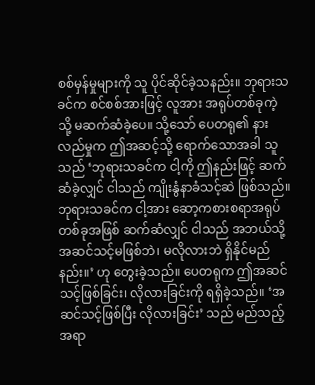စစ်မှန်မှုများကို သူ ပိုင်ဆိုင်ခဲ့သနည်း။ ဘုရားသခင်က စင်စစ်အားဖြင့် လူအား အရုပ်တစ်ခုကဲ့သို့ မဆက်ဆံခဲ့ပေ။ သို့သော် ပေတရု၏ နားလည်မှုက ဤအဆင့်သို့ ရောက်သောအခါ သူသည် ‘ဘုရားသခင်က ငါ့ကို ဤနည်းဖြင့် ဆက်ဆံခဲ့လျှင် ငါသည် ကျိုးနွံနာခံသင့်ဆဲ ဖြစ်သည်။ ဘုရားသခင်က ငါ့အား ဆော့ကစားစရာအရုပ်တစ်ခုအဖြစ် ဆက်ဆံလျှင် ငါသည် အဘယ်သို့ အဆင်သင့်မဖြစ်ဘဲ၊ မလိုလားဘဲ ရှိနိုင်မည်နည်း။’ ဟု တွေးခဲ့သည်။ ပေတရုက ဤအဆင်သင့်ဖြစ်ခြင်း၊ လိုလားခြင်းကို ရရှိခဲ့သည်။ ‘အဆင်သင့်ဖြစ်ပြီး လိုလားခြင်း’ သည် မည်သည့်အရာ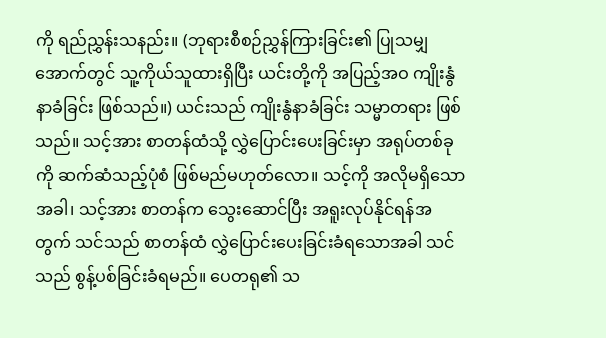ကို ရည်ညွှန်းသနည်း။ (ဘုရားစီစဉ်ညွှန်ကြားခြင်း၏ ပြုသမျှအောက်တွင် သူ့ကိုယ်သူထားရှိပြီး ယင်းတို့ကို အပြည့်အဝ ကျိုးနွံနာခံခြင်း ဖြစ်သည်။) ယင်းသည် ကျိုးနွံနာခံခြင်း သမ္မာတရား ဖြစ်သည်။ သင့်အား စာတန်ထံသို့ လွှဲပြောင်းပေးခြင်းမှာ အရုပ်တစ်ခုကို ဆက်ဆံသည့်ပုံစံ ဖြစ်မည်မဟုတ်လော။ သင့်ကို အလိုမရှိသောအခါ၊ သင့်အား စာတန်က သွေးဆောင်ပြီး အရူးလုပ်နိုင်ရန်အတွက် သင်သည် စာတန်ထံ လွှဲပြောင်းပေးခြင်းခံရသောအခါ သင်သည် စွန့်ပစ်ခြင်းခံရမည်။ ပေတရု၏ သ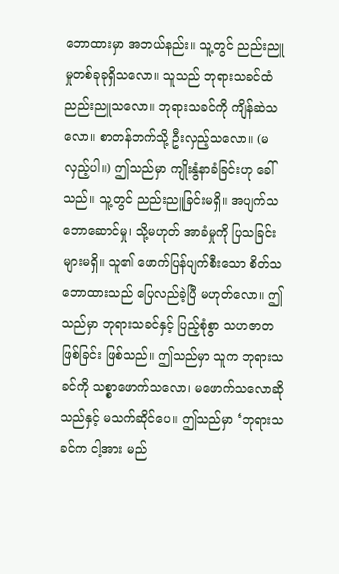ဘောထားမှာ အဘယ်နည်း။ သူ့တွင် ညည်းညူမှုတစ်ခုခုရှိသလော။ သူသည် ဘုရားသခင်ထံ ညည်းညူသလော။ ဘုရားသခင်ကို ကျိန်ဆဲသလော။ စာတန်ဘက်သို့ ဦးလှည့်သလော။ (မလှည့်ပါ။) ဤသည်မှာ ကျိုးနွံနာခံခြင်းဟု ခေါ်သည်။ သူ့တွင် ညည်းညူခြင်းမရှိ။ အပျက်သဘောဆောင်မှု၊ သို့မဟုတ် အာခံမှုကို ပြသခြင်းများမရှိ။ သူ၏ ဖောက်ပြန်ပျက်စီးသော စိတ်သဘောထားသည် ပြေလည်ခဲ့ပြီ မဟုတ်လော။ ဤသည်မှာ ဘုရားသခင်နှင့် ပြည့်စုံစွာ သဟဇာတဖြစ်ခြင်း ဖြစ်သည်။ ဤသည်မှာ သူက ဘုရားသခင်ကို သစ္စာဖောက်သလော၊ မဖောက်သလောဆိုသည်နှင့် မသက်ဆိုင်ပေ။ ဤသည်မှာ ‘ဘုရားသခင်က ငါ့အား မည်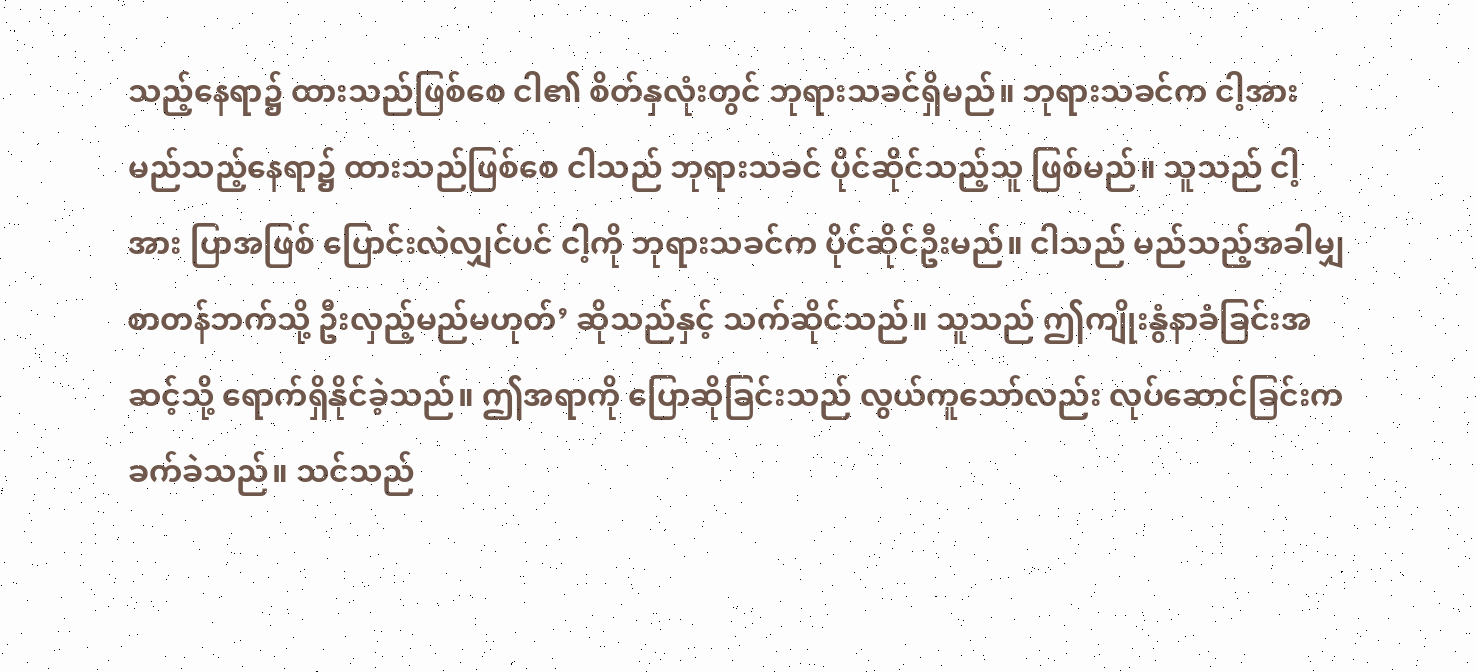သည့်နေရာ၌ ထားသည်ဖြစ်စေ ငါ၏ စိတ်နှလုံးတွင် ဘုရားသခင်ရှိမည်။ ဘုရားသခင်က ငါ့အား မည်သည့်နေရာ၌ ထားသည်ဖြစ်စေ ငါသည် ဘုရားသခင် ပိုင်ဆိုင်သည့်သူ ဖြစ်မည်။ သူသည် ငါ့အား ပြာအဖြစ် ပြောင်းလဲလျှင်ပင် ငါ့ကို ဘုရားသခင်က ပိုင်ဆိုင်ဦးမည်။ ငါသည် မည်သည့်အခါမျှ စာတန်ဘက်သို့ ဦးလှည့်မည်မဟုတ်’ ဆိုသည်နှင့် သက်ဆိုင်သည်။ သူသည် ဤကျိုးနွံနာခံခြင်းအဆင့်သို့ ရောက်ရှိနိုင်ခဲ့သည်။ ဤအရာကို ပြောဆိုခြင်းသည် လွယ်ကူသော်လည်း လုပ်ဆောင်ခြင်းက ခက်ခဲသည်။ သင်သည်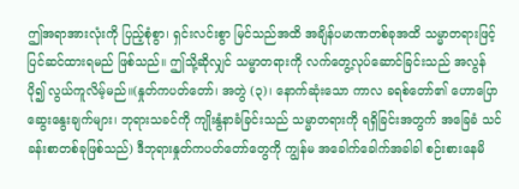ဤအရာအားလုံးကို ပြည့်စုံစွာ၊ ရှင်းလင်းစွာ မြင်သည်အထိ အချိန်ပမာဏတစ်ခုအထိ သမ္မာတရားဖြင့် ပြင်ဆင်ထားရမည် ဖြစ်သည်။ ဤသို့ဆိုလျှင် သမ္မာတရားကို လက်တွေ့လုပ်ဆောင်ခြင်းသည် အလွန်ပို၍ လွယ်ကူလိမ့်မည်။(နှုတ်ကပတ်တော်၊ အတွဲ (၃)၊ နောက်ဆုံးသော ကာလ ခရစ်တော်၏ ဟောပြောဆွေးနွေးချက်များ၊ ဘုရားသခင်ကို ကျိုးနွံနာခံခြင်းသည် သမ္မာတရားကို ရရှိခြင်းအတွက် အခြေခံ သင်ခန်းစာတစ်ခုဖြစ်သည်) ဒီဘုရားနှုတ်ကပတ်တော်တွေကို ကျွန်မ အခေါက်ခေါက်အခါခါ စဉ်းစားနေမိ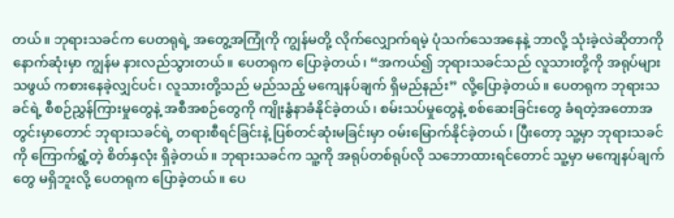တယ်။ ဘုရားသခင်က ပေတရုရဲ့ အတွေ့အကြုံကို ကျွန်မတို့ လိုက်လျှောက်ရမဲ့ ပုံသက်သေအနေနဲ့ ဘာလို့ သုံးခဲ့လဲဆိုတာကို နောက်ဆုံးမှာ ကျွန်မ နားလည်သွားတယ်။ ပေတရုက ပြောခဲ့တယ်၊ “အကယ်၍ ဘုရားသခင်သည် လူသားတို့ကို အရုပ်များသဖွယ် ကစားနေခဲ့လျှင်ပင်၊ လူသားတို့သည် မည်သည့် မကျေနပ်ချက် ရှိမည်နည်း” လို့ပြောခဲ့တယ်။ ပေတရုက ဘုရားသခင်ရဲ့ စီစဉ်ညွှန်ကြားမှုတွေနဲ့ အစီအစဉ်တွေကို ကျိုးနွံနာခံနိုင်ခဲ့တယ်၊ စမ်းသပ်မှုတွေနဲ့ စစ်ဆေးခြင်းတွေ ခံရတဲ့အတောအတွင်းမှာတောင် ဘုရားသခင်ရဲ့ တရားစီရင်ခြင်းနဲ့ ပြစ်တင်ဆုံးမခြင်းမှာ ဝမ်းမြောက်နိုင်ခဲ့တယ်၊ ပြီးတော့ သူ့မှာ ဘုရားသခင်ကို ကြောက်ရွံ့တဲ့ စိတ်နှလုံး ရှိခဲ့တယ်။ ဘုရားသခင်က သူ့ကို အရုပ်တစ်ရုပ်လို သဘောထားရင်တောင် သူ့မှာ မကျေနပ်ချက်တွေ မရှိဘူးလို့ ပေတရုက ပြောခဲ့တယ်။ ပေ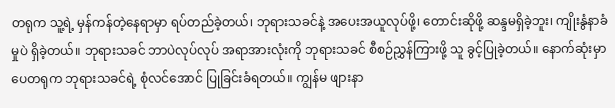တရုက သူ့ရဲ့ မှန်ကန်တဲ့နေရာမှာ ရပ်တည်ခဲ့တယ်၊ ဘုရားသခင်နဲ့ အပေးအယူလုပ်ဖို့၊ တောင်းဆိုဖို့ ဆန္ဒမရှိခဲ့ဘူး၊ ကျိုးနွံနာခံမှုပဲ ရှိခဲ့တယ်။ ဘုရားသခင် ဘာပဲလုပ်လုပ် အရာအားလုံးကို ဘုရားသခင် စီစဉ်ညွှန်ကြားဖို့ သူ ခွင့်ပြုခဲ့တယ်။ နောက်ဆုံးမှာ ပေတရုက ဘုရားသခင်ရဲ့ စုံလင်အောင် ပြုခြင်းခံရတယ်။ ကျွန်မ ဖျားနာ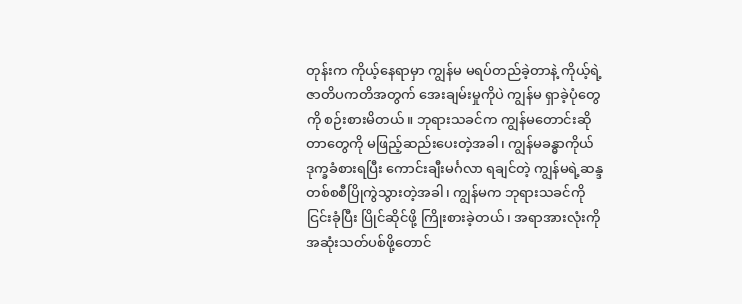တုန်းက ကိုယ့်နေရာမှာ ကျွန်မ မရပ်တည်ခဲ့တာနဲ့ ကိုယ့်ရဲ့ဇာတိပကတိအတွက် အေးချမ်းမှုကိုပဲ ကျွန်မ ရှာခဲ့ပုံတွေကို စဉ်းစားမိတယ်။ ဘုရားသခင်က ကျွန်မတောင်းဆိုတာတွေကို မဖြည့်ဆည်းပေးတဲ့အခါ၊ ကျွန်မခန္ဓာကိုယ် ဒုက္ခခံစားရပြီး ကောင်းချီးမင်္ဂလာ ရချင်တဲ့ ကျွန်မရဲ့ဆန္ဒ တစ်စစီပြိုကွဲသွားတဲ့အခါ၊ ကျွန်မက ဘုရားသခင်ကို ငြင်းခုံပြီး ပြိုင်ဆိုင်ဖို့ ကြိုးစားခဲ့တယ်၊ အရာအားလုံးကို အဆုံးသတ်ပစ်ဖို့တောင်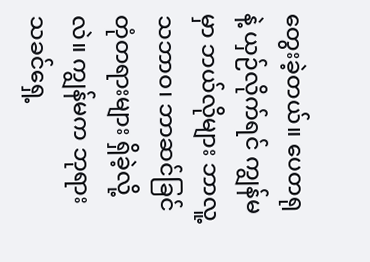တွေးခဲ့တယ်။ ပေတရုနဲ့ ယှဉ်လိုက်ရင် ကျွန်မမှာ ဘယ်လိုများ ဘာလူ့သဘာဝ၊ ဘာဆင်ခြင်တုံတရားများ ရှိခဲ့လို့လဲ။ ကျွန်မက ဘုရားသခင်ရှေ့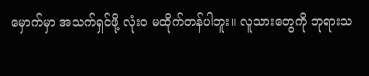မှောက်မှာ အသက်ရှင်ဖို့ လုံးဝ မထိုက်တန်ပါဘူး။ လူသားတွေကို ဘုရားသ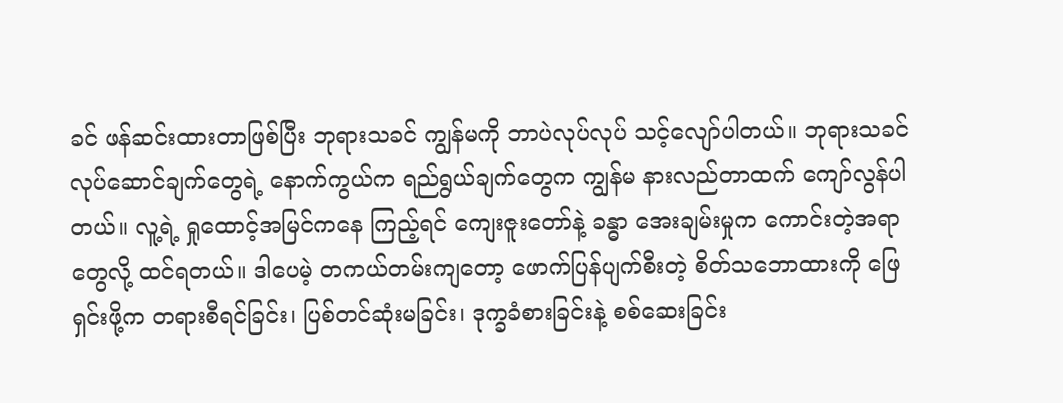ခင် ဖန်ဆင်းထားတာဖြစ်ပြီး ဘုရားသခင် ကျွန်မကို ဘာပဲလုပ်လုပ် သင့်လျော်ပါတယ်။ ဘုရားသခင် လုပ်ဆောင်ချက်တွေရဲ့ နောက်ကွယ်က ရည်ရွယ်ချက်တွေက ကျွန်မ နားလည်တာထက် ကျော်လွန်ပါတယ်။ လူ့ရဲ့ ရှုထောင့်အမြင်ကနေ ကြည့်ရင် ကျေးဇူးတော်နဲ့ ခန္ဓာ အေးချမ်းမှုက ကောင်းတဲ့အရာတွေလို့ ထင်ရတယ်။ ဒါပေမဲ့ တကယ်တမ်းကျတော့ ဖောက်ပြန်ပျက်စီးတဲ့ စိတ်သဘောထားကို ဖြေရှင်းဖို့က တရားစီရင်ခြင်း၊ ပြစ်တင်ဆုံးမခြင်း၊ ဒုက္ခခံစားခြင်းနဲ့ စစ်ဆေးခြင်း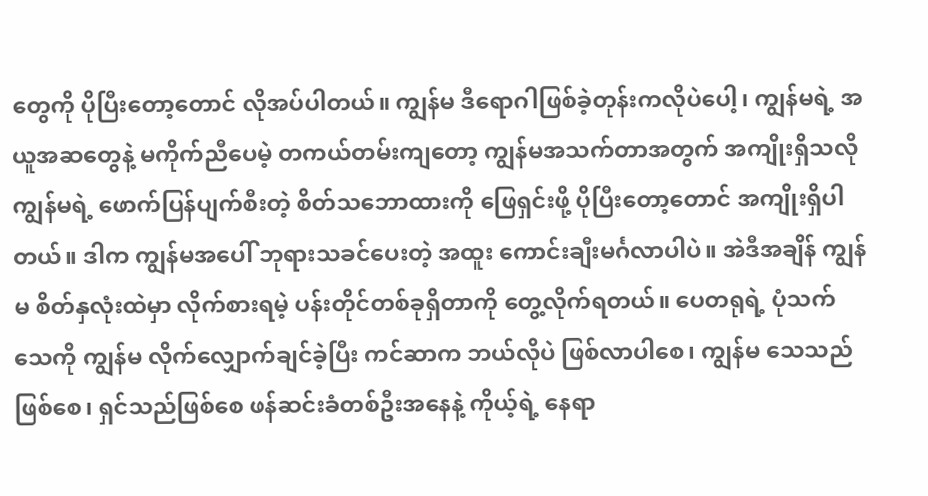တွေကို ပိုပြီးတော့တောင် လိုအပ်ပါတယ်။ ကျွန်မ ဒီရောဂါဖြစ်ခဲ့တုန်းကလိုပဲပေါ့၊ ကျွန်မရဲ့ အယူအဆတွေနဲ့ မကိုက်ညီပေမဲ့ တကယ်တမ်းကျတော့ ကျွန်မအသက်တာအတွက် အကျိုးရှိသလို ကျွန်မရဲ့ ဖောက်ပြန်ပျက်စီးတဲ့ စိတ်သဘောထားကို ဖြေရှင်းဖို့ ပိုပြီးတော့တောင် အကျိုးရှိပါတယ်။ ဒါက ကျွန်မအပေါ် ဘုရားသခင်ပေးတဲ့ အထူး ကောင်းချီးမင်္ဂလာပါပဲ။ အဲဒီအချိန် ကျွန်မ စိတ်နှလုံးထဲမှာ လိုက်စားရမဲ့ ပန်းတိုင်တစ်ခုရှိတာကို တွေ့လိုက်ရတယ်။ ပေတရုရဲ့ ပုံသက်သေကို ကျွန်မ လိုက်လျှောက်ချင်ခဲ့ပြီး ကင်ဆာက ဘယ်လိုပဲ ဖြစ်လာပါစေ၊ ကျွန်မ သေသည်ဖြစ်စေ၊ ရှင်သည်ဖြစ်စေ ဖန်ဆင်းခံတစ်ဦးအနေနဲ့ ကိုယ့်ရဲ့ နေရာ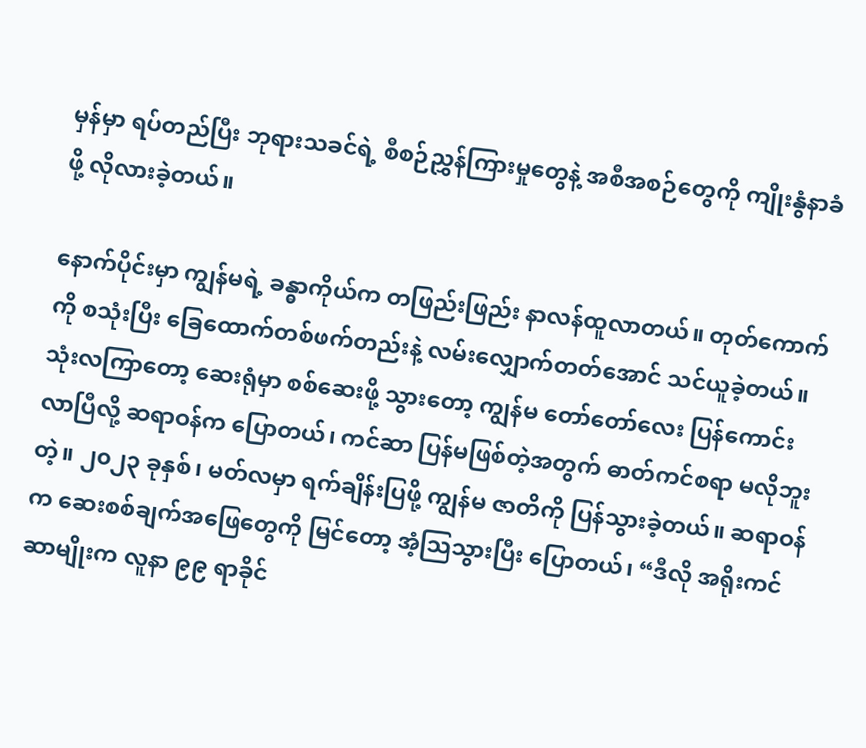မှန်မှာ ရပ်တည်ပြီး ဘုရားသခင်ရဲ့ စီစဉ်ညွှန်ကြားမှုတွေနဲ့ အစီအစဉ်တွေကို ကျိုးနွံနာခံဖို့ လိုလားခဲ့တယ်။

နောက်ပိုင်းမှာ ကျွန်မရဲ့ ခန္ဓာကိုယ်က တဖြည်းဖြည်း နာလန်ထူလာတယ်။ တုတ်ကောက်ကို စသုံးပြီး ခြေထောက်တစ်ဖက်တည်းနဲ့ လမ်းလျှောက်တတ်အောင် သင်ယူခဲ့တယ်။ သုံးလကြာတော့ ဆေးရုံမှာ စစ်ဆေးဖို့ သွားတော့ ကျွန်မ တော်တော်လေး ပြန်ကောင်းလာပြီလို့ ဆရာဝန်က ပြောတယ်၊ ကင်ဆာ ပြန်မဖြစ်တဲ့အတွက် ဓာတ်ကင်စရာ မလိုဘူးတဲ့။ ၂၀၂၃ ခုနှစ်၊ မတ်လမှာ ရက်ချိန်းပြဖို့ ကျွန်မ ဇာတိကို ပြန်သွားခဲ့တယ်။ ဆရာဝန်က ဆေးစစ်ချက်အဖြေတွေကို မြင်တော့ အံ့သြသွားပြီး ပြောတယ်၊ “ဒီလို အရိုးကင်ဆာမျိုးက လူနာ ၉၉ ရာခိုင်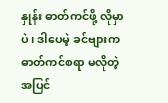နှုန်း ဓာတ်ကင်ဖို့ လိုမှာပဲ၊ ဒါပေမဲ့ ခင်ဗျားက ဓာတ်ကင်စရာ မလိုတဲ့အပြင်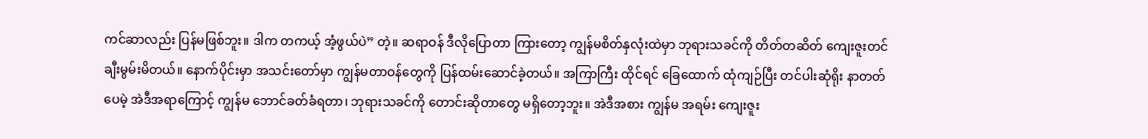ကင်ဆာလည်း ပြန်မဖြစ်ဘူး။ ဒါက တကယ့် အံ့ဖွယ်ပဲ” တဲ့။ ဆရာဝန် ဒီလိုပြောတာ ကြားတော့ ကျွန်မစိတ်နှလုံးထဲမှာ ဘုရားသခင်ကို တိတ်တဆိတ် ကျေးဇူးတင်ချီးမွမ်းမိတယ်။ နောက်ပိုင်းမှာ အသင်းတော်မှာ ကျွန်မတာဝန်တွေကို ပြန်ထမ်းဆောင်ခဲ့တယ်။ အကြာကြီး ထိုင်ရင် ခြေထောက် ထုံကျဉ်ပြီး တင်ပါးဆုံရိုး နာတတ်ပေမဲ့ အဲဒီအရာကြောင့် ကျွန်မ ဘောင်ခတ်ခံရတာ၊ ဘုရားသခင်ကို တောင်းဆိုတာတွေ မရှိတော့ဘူး။ အဲဒီအစား ကျွန်မ အရမ်း ကျေးဇူး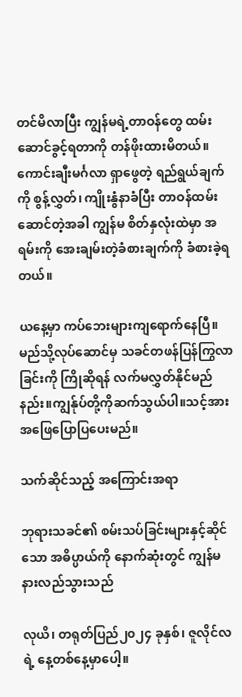တင်မိလာပြီး ကျွန်မရဲ့တာဝန်တွေ ထမ်းဆောင်ခွင့်ရတာကို တန်ဖိုးထားမိတယ်။ ကောင်းချီးမင်္ဂလာ ရှာဖွေတဲ့ ရည်ရွယ်ချက်ကို စွန့်လွှတ်၊ ကျိုးနွံနာခံပြီး တာဝန်ထမ်းဆောင်တဲ့အခါ ကျွန်မ စိတ်နှလုံးထဲမှာ အရမ်းကို အေးချမ်းတဲ့ခံစားချက်ကို ခံစားခဲ့ရတယ်။

ယနေ့မှာ ကပ်ဘေးများကျရောက်နေပြီ။မည်သို့လုပ်ဆောင်မှ သခင်တဖန်ပြန်ကြွလာခြင်းကို ကြိုဆိုရန် လက်မလွှတ်နိုင်မည်နည်း။ကျွန်ုပ်တို့ကိုဆက်သွယ်ပါ။သင့်အားအဖြေပြောပြပေးမည်။

သက်ဆိုင်သည့် အကြောင်းအရာ

ဘုရားသခင်၏ စမ်းသပ်ခြင်းများနှင့်ဆိုင်သော အဓိပ္ပာယ်ကို နောက်ဆုံးတွင် ကျွန်မ နားလည်သွားသည်

လုယိ၊ တရုတ်ပြည်၂၀၂၄ ခုနှစ်၊ ဇူလိုင်လရဲ့ နေ့တစ်နေ့မှာပေါ့။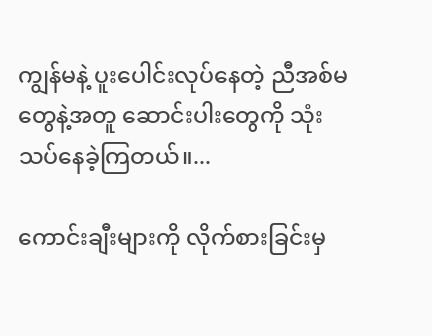ကျွန်မနဲ့ ပူးပေါင်းလုပ်နေတဲ့ ညီအစ်မတွေနဲ့အတူ ဆောင်းပါးတွေကို သုံးသပ်နေခဲ့ကြတယ်။...

ကောင်းချီးများကို လိုက်စားခြင်းမှ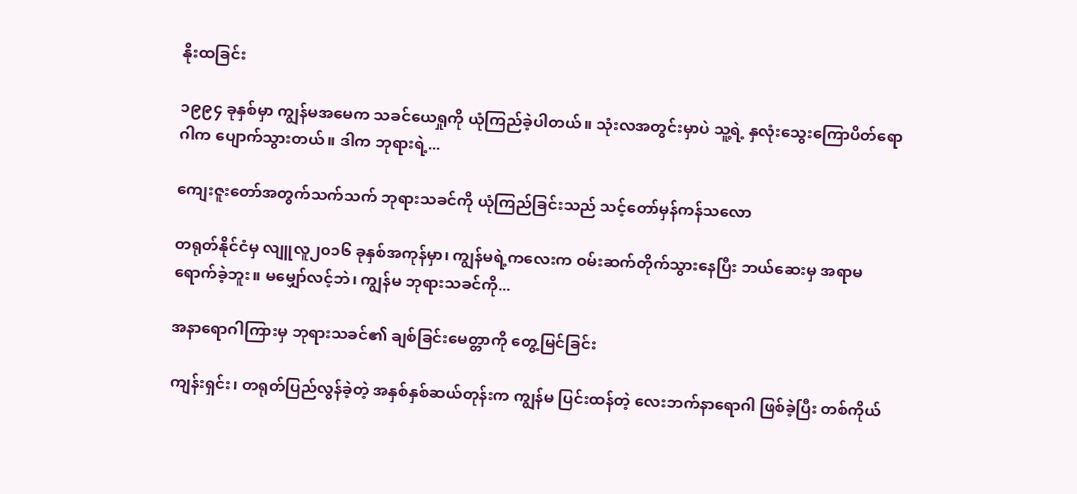နိုးထခြင်း

၁၉၉၄ ခုနှစ်မှာ ကျွန်မအမေက သခင်ယေရှုကို ယုံကြည်ခဲ့ပါတယ်။ သုံးလအတွင်းမှာပဲ သူ့ရဲ့ နှလုံးသွေးကြောပိတ်ရောဂါက ပျောက်သွားတယ်။ ဒါက ဘုရားရဲ့...

ကျေးဇူးတော်အတွက်သက်သက် ဘုရားသခင်ကို ယုံကြည်ခြင်းသည် သင့်တော်မှန်ကန်သလော

တရုတ်နိုင်ငံမှ လျူလူ၂၀၁၆ ခုနှစ်အကုန်မှာ၊ ကျွန်မရဲ့ကလေးက ဝမ်းဆက်တိုက်သွားနေပြီး ဘယ်ဆေးမှ အရာမရောက်ခဲ့ဘူး။ မမျှော်လင့်ဘဲ၊ ကျွန်မ ဘုရားသခင်ကို...

အနာရောဂါကြားမှ ဘုရားသခင်၏ ချစ်ခြင်းမေတ္တာကို တွေ့မြင်ခြင်း

ကျန်းရှင်း၊ တရုတ်ပြည်လွန်ခဲ့တဲ့ အနှစ်နှစ်ဆယ်တုန်းက ကျွန်မ ပြင်းထန်တဲ့ လေးဘက်နာရောဂါ ဖြစ်ခဲ့ပြီး တစ်ကိုယ်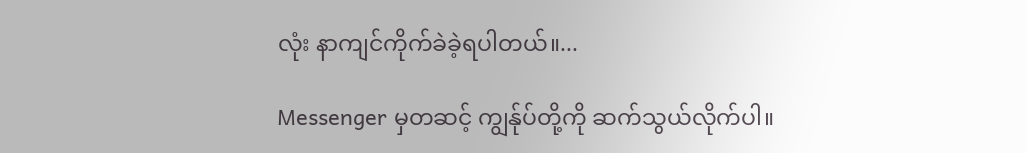လုံး နာကျင်ကိုက်ခဲခဲ့ရပါတယ်။...

Messenger မှတဆင့် ကျွန်ုပ်တို့ကို ဆက်သွယ်လိုက်ပါ။